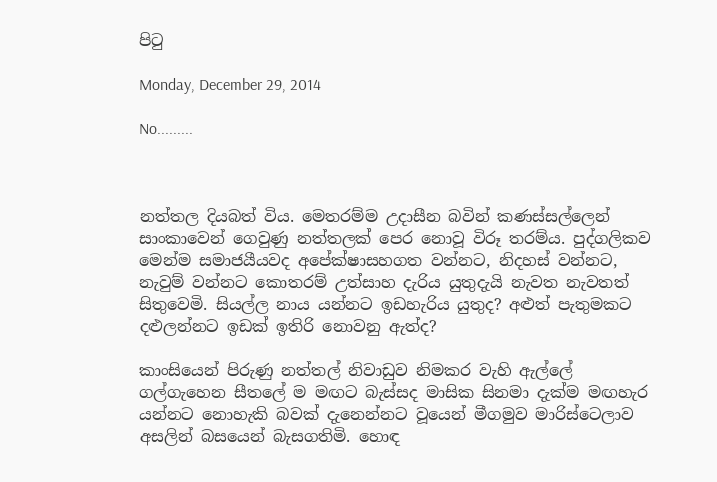පිටු

Monday, December 29, 2014

No.........



නත්තල දියබත් විය. මෙතරම්ම උදාසීන බවින් කණස්සල්ලෙන් සාංකාවෙන් ගෙවුණු නත්තලක් පෙර නොවූ විරූ තරම්ය. පුද්ගලිකව මෙන්ම සමාජයීයවද අපේක්ෂාසහගත වන්නට, නිදහස් වන්නට, නැවුම් වන්නට කොතරම් උත්සාහ දැරිය යුතුදැයි නැවත නැවතත් සිතුවෙමි. සියල්ල නාය යන්නට ඉඩහැරිය යුතුද? අළුත් පැතුමකට දළුලන්නට ඉඩක් ඉතිරි නොවනු ඇත්ද?

කාංසියෙන් පිරුණු නත්තල් නිවාඩුව නිමකර වැහි ඇල්ලේ ගල්ගැහෙන සීතලේ ම මඟට බැස්සද මාසික සිනමා දැක්ම මඟහැර යන්නට නොහැකි බවක් දැනෙන්නට වූයෙන් මීගමුව මාරිස්ටෙලාව අසලින් බසයෙන් බැසගතිමි. හොඳ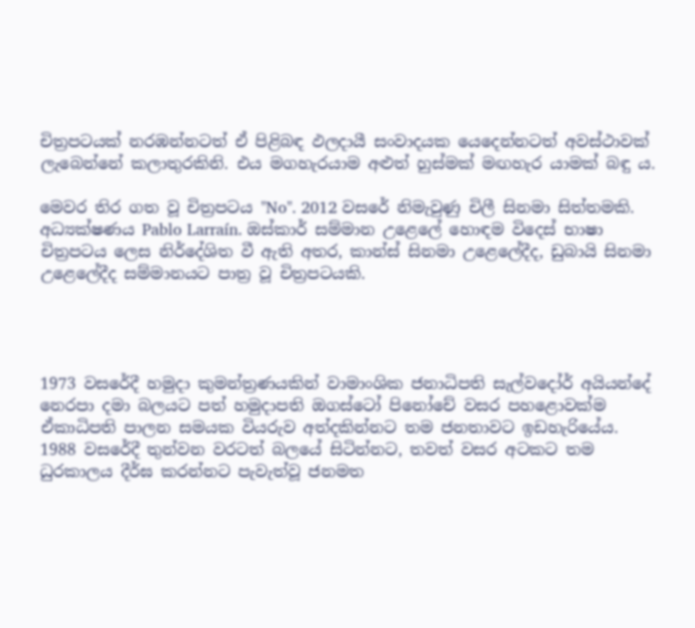චිත්‍රපටයක් නරඹන්නටත් ඒ පිළිබඳ ඵලදායී සංවාදයක යෙදෙන්නටත් අවස්ථාවක් ලැබෙන්නේ කලාතුරකිනි. එය මගහැරයාම අළුත් හුස්මක් මඟහැර යාමක් බඳු ය.

මෙවර තිර ගත වූ චිත්‍රපටය "No". 2012 වසරේ නිමැවුණු චිලී සිනමා සිත්තමකි. අධ්‍යක්ෂණය Pablo Larraín. ඔස්කාර් සම්මාන උළෙලේ හොඳම විදෙස් භාෂා චිත්‍රපටය ලෙස නිර්දේශිත වී ඇති අතර, කාන්ස් සිනමා උළෙලේදීද, ඩුබායි සිනමා උළෙලේදීද සම්මානයට පාත්‍ර වූ චිත්‍රපටයකි.




1973 වසරේදී හමුදා කුමන්ත්‍රණයකින් වාමාංශික ජනාධිපති සැල්වදෝර් අයියන්දේ නෙරපා දමා බලයට පත් හමුදාපති ඔගස්ටෝ පිනෝචේ වසර පහළොවක්ම ඒකාධිපති පාලන සමයක වියරුව අත්දකින්නට තම ජනතාවට ඉඩහැරියේය. 1988 වසරේදී තුන්වන වරටත් බලයේ සිටින්නට, තවත් වසර අටකට තම ධුරකාලය දීර්ඝ කරන්නට පැවැත්වූ ජනමත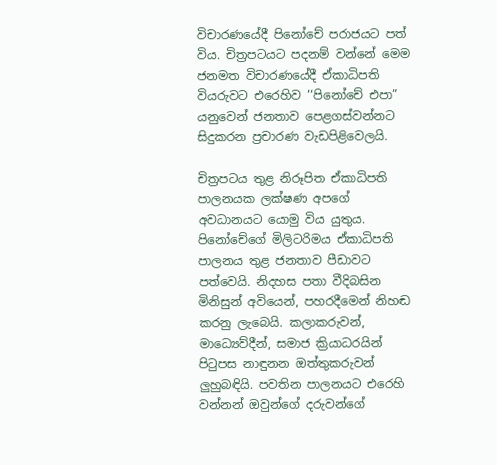විචාරණයේදී පිනෝචේ පරාජයට පත් විය. චිත්‍රපටයට පදනම් වන්නේ මෙම ජනමත විචාරණයේදී ඒකාධිපති වියරුවට එරෙහිව ‘‘පිනෝචේ එපා” යනුවෙන් ජනතාව පෙළගස්වන්නට සිදුකරන ප්‍රචාරණ වැඩපිළිවෙලයි.

චිත්‍රපටය තුළ නිරූපිත ඒකාධිපති පාලනයක ලක්ෂණ අපගේ අවධානයට යොමු විය යුතුය. පිනෝචේගේ මිලිටරිමය ඒකාධිපති පාලනය තුළ ජනතාව පීඩාවට පත්වෙයි. නිදහස පතා වීදිබසින මිනිසුන් අවියෙන්, පහරදීමෙන් නිහඬ කරනු ලැබෙයි. කලාකරුවන්, මාධ්‍යෙව්දීන්, සමාජ ක්‍රියාධරයින් පිටුපස නාඳුනන ඔත්තුකරුවන් ලුහුබඳියි. පවතින පාලනයට එරෙහි වන්නන් ඔවුන්ගේ දරුවන්ගේ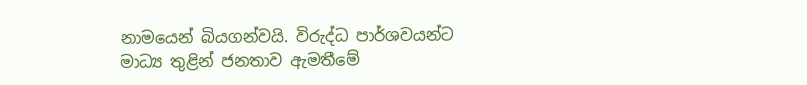නාමයෙන් බියගන්වයි. විරුද්ධ පාර්ශවයන්ට මාධ්‍ය තුළින් ජනතාව ඇමතීමේ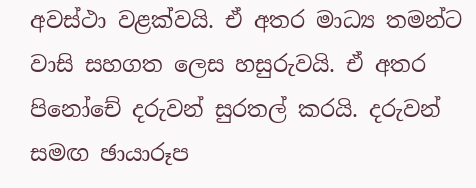අවස්ථා වළක්වයි. ඒ අතර මාධ්‍ය තමන්ට වාසි සහගත ලෙස හසුරුවයි. ඒ අතර පිනෝචේ දරුවන් සුරතල් කරයි. දරුවන් සමඟ ඡායාරූප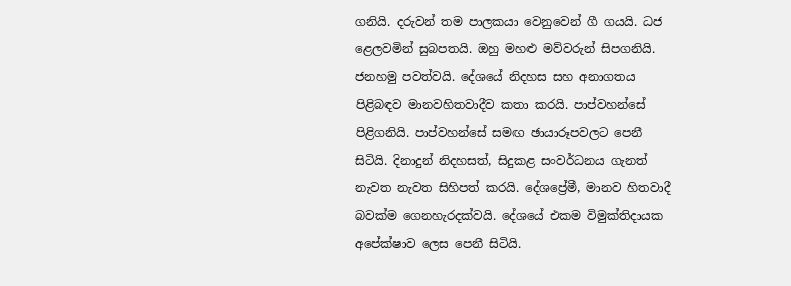ගනියි. දරුවන් තම පාලකයා වෙනුවෙන් ගී ගයයි. ධජ ළෙලවමින් සුබපතයි. ඔහු මහළු මව්වරුන් සිපගනියි. ජනහමු පවත්වයි. දේශයේ නිදහස සහ අනාගතය පිළිබඳව මානවහිතවාදීව කතා කරයි. පාප්වහන්සේ පිළිගනියි. පාප්වහන්සේ සමඟ ඡායාරූපවලට පෙනී සිටියි. දිනාදුන් නිදහසත්, සිදුකළ සංවර්ධනය ගැනත් නැවත නැවත සිහිපත් කරයි. දේශප්‍රේමී, මානව හිතවාදී බවක්ම ගෙනහැරදක්වයි. දේශයේ එකම විමුක්තිදායක අපේක්ෂාව ලෙස පෙනී සිටියි.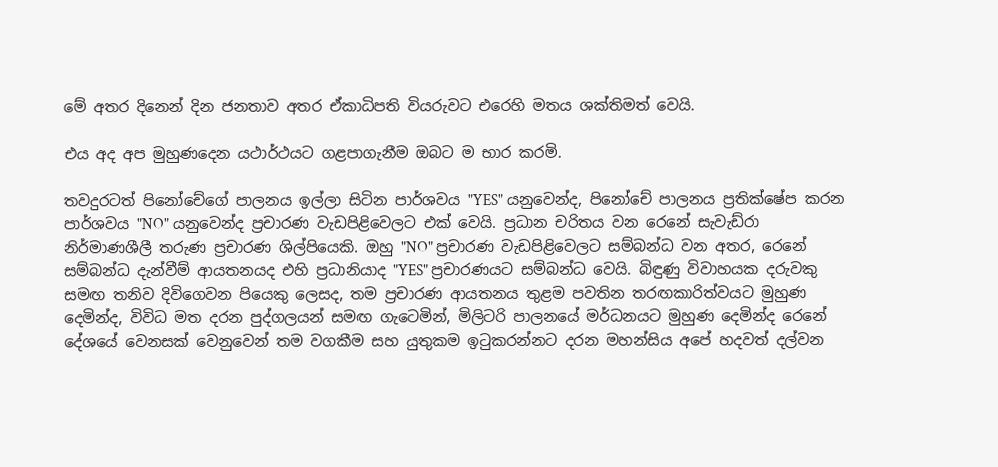මේ අතර දිනෙන් දින ජනතාව අතර ඒකාධිපති වියරුවට එරෙහි මතය ශක්තිමත් වෙයි.

එය අද අප මුහුණදෙන යථාර්ථයට ගළපාගැනීම ඔබට ම භාර කරමි.

තවදුරටත් පිනෝචේගේ පාලනය ඉල්ලා සිටින පාර්ශවය "YES" යනුවෙන්ද, පිනෝචේ පාලනය ප්‍රතික්ෂේප කරන පාර්ශවය "NO" යනුවෙන්ද ප්‍රචාරණ වැඩපිළිවෙලට එක් වෙයි. ප්‍රධාන චරිතය වන රෙනේ සැවැඩ්රා නිර්මාණශීලී තරුණ ප්‍රචාරණ ශිල්පියෙකි. ඔහු "NO" ප්‍රචාරණ වැඩපිළිවෙලට සම්බන්ධ වන අතර, රෙනේ සම්බන්ධ දැන්වීම් ආයතනයද එහි ප්‍රධානියාද "YES" ප්‍රචාරණයට සම්බන්ධ වෙයි. බිඳුණු විවාහයක දරුවකු සමඟ තනිව දිවිගෙවන පියෙකු ලෙසද, තම ප්‍රචාරණ ආයතනය තුළම පවතින තරඟකාරිත්වයට මුහුණ දෙමින්ද, විවිධ මත දරන පුද්ගලයන් සමඟ ගැටෙමින්, මිලිටරි පාලනයේ මර්ධනයට මුහුණ දෙමින්ද රෙනේ දේශයේ වෙනසක් වෙනුවෙන් තම වගකීම සහ යුතුකම ඉටුකරන්නට දරන මහන්සිය අපේ හදවත් දල්වන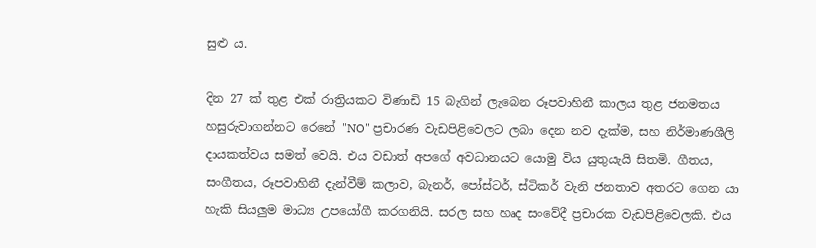සුළු ය.

දින 27 ක් තුළ එක් රාත්‍රියකට විණාඩි 15 බැගින් ලැබෙන රූපවාහිනී කාලය තුළ ජනමතය හසුරුවාගන්නට රෙනේ "NO" ප්‍රචාරණ වැඩපිළිවෙලට ලබා දෙන නව දැක්ම, සහ නිර්මාණශීලි දායකත්වය සමත් වෙයි. එය වඩාත් අපගේ අවධානයට යොමු විය යුතුයැයි සිතමි. ගීතය, සංගීතය, රූපවාහිනී දැන්වීම් කලාව, බැනර්, පෝස්ටර්, ස්ටිකර් වැනි ජනතාව අතරට ගෙන යා හැකි සියලුම මාධ්‍ය උපයෝගී කරගනියි. සරල සහ හෘද සංවේදී ප්‍රචාරක වැඩපිළිවෙලකි. එය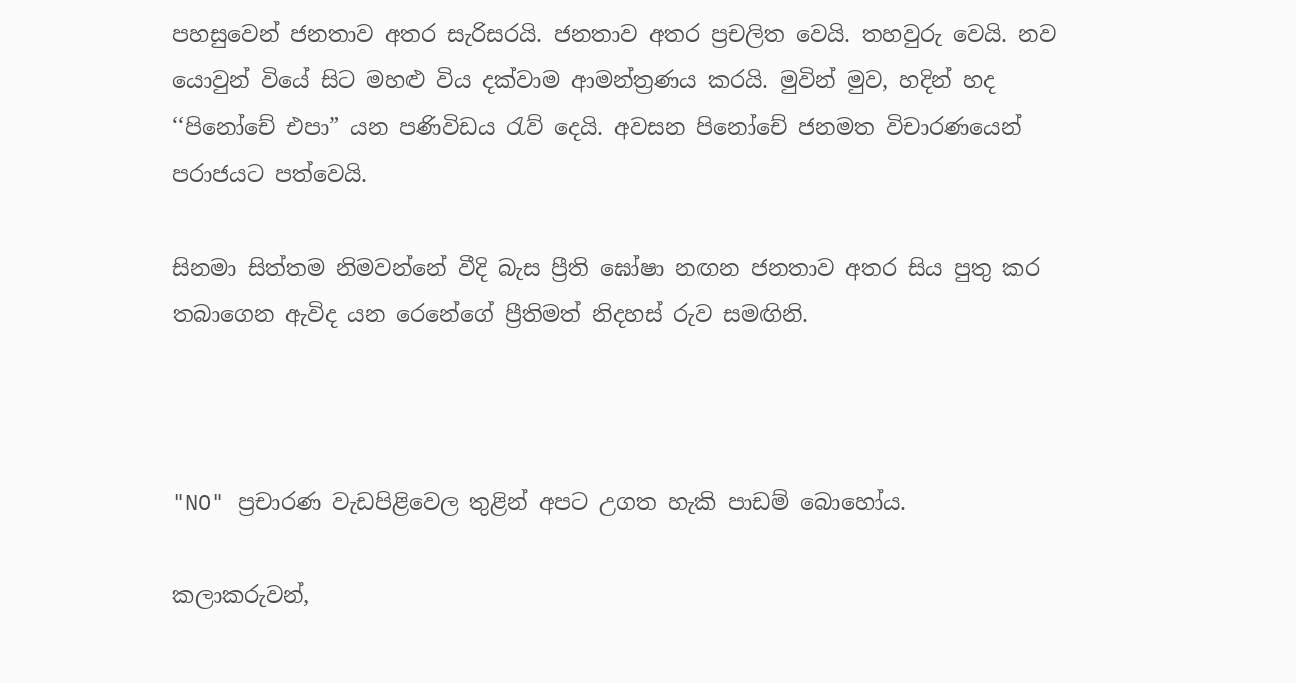පහසුවෙන් ජනතාව අතර සැරිසරයි. ජනතාව අතර ප්‍රචලිත වෙයි. තහවුරු වෙයි. නව යොවුන් වියේ සිට මහළු විය දක්වාම ආමන්ත්‍රණය කරයි. මුවින් මුව, හදින් හද ‘‘පිනෝචේ එපා” යන පණිවිඩය රැව් දෙයි. අවසන පිනෝචේ ජනමත විචාරණයෙන් පරාජයට පත්වෙයි.

සිනමා සිත්තම නිමවන්නේ වීදි බැස ප්‍රීති ඝෝෂා නඟන ජනතාව අතර සිය පුතු කර තබාගෙන ඇවිද යන රෙනේගේ ප්‍රීතිමත් නිදහස් රුව සමඟිනි.



"NO" ප්‍රචාරණ වැඩපිළිවෙල තුළින් අපට උගත හැකි පාඩම් බොහෝය.

කලාකරුවන්,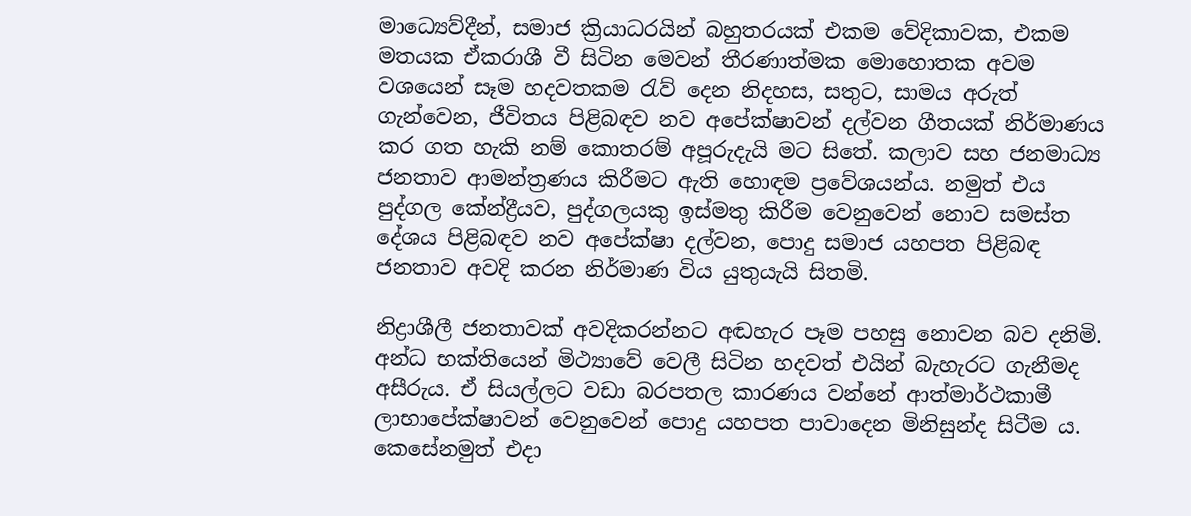මාධ්‍යෙව්දීන්, සමාජ ක්‍රියාධරයින් බහුතරයක් එකම වේදිකාවක, එකම මතයක ඒකරාශී වී සිටින මෙවන් තීරණාත්මක මොහොතක අවම වශයෙන් සෑම හදවතකම රැව් දෙන නිදහස, සතුට, සාමය අරුත් ගැන්වෙන, ජීවිතය පිළිබඳව නව අපේක්ෂාවන් දල්වන ගීතයක් නිර්මාණය කර ගත හැකි නම් කොතරම් අපූරුදැයි මට සිතේ. කලාව සහ ජනමාධ්‍ය ජනතාව ආමන්ත්‍රණය කිරීමට ඇති හොඳම ප්‍රවේශයන්ය. නමුත් එය පුද්ගල කේන්ද්‍රීයව, පුද්ගලයකු ඉස්මතු කිරීම වෙනුවෙන් නොව සමස්ත දේශය පිළිබඳව නව අපේක්ෂා දල්වන, පොදු සමාජ යහපත පිළිබඳ ජනතාව අවදි කරන නිර්මාණ විය යුතුයැයි සිතමි.

නිද්‍රාශීලී ජනතාවක් අවදිකරන්නට අඬහැර පෑම පහසු නොවන බව දනිමි. අන්ධ භක්තියෙන් මිථ්‍යාවේ වෙලී සිටින හදවත් එයින් බැහැරට ගැනීමද අසීරුය. ඒ සියල්ලට වඩා බරපතල කාරණය වන්නේ ආත්මාර්ථකාමී ලාභාපේක්ෂාවන් වෙනුවෙන් පොදු යහපත පාවාදෙන මිනිසුන්ද සිටීම ය. කෙසේනමුත් එදා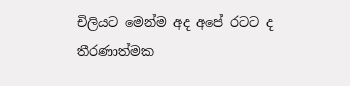චිලියට මෙන්ම අද අපේ රටට ද තීරණාත්මක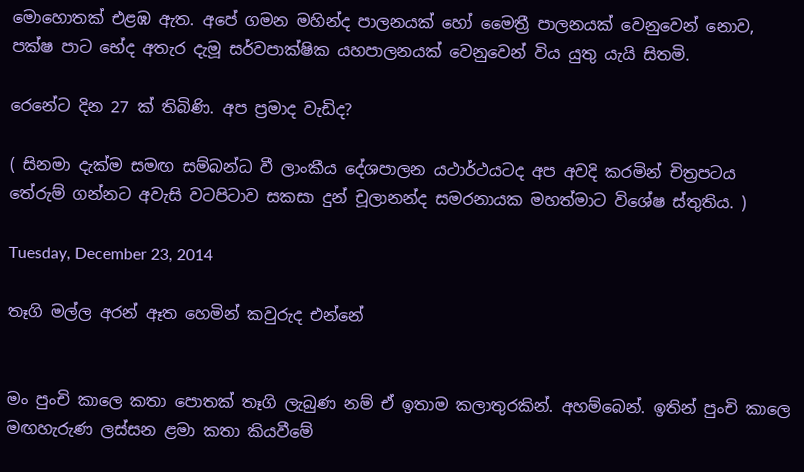මොහොතක් එළඹ ඇත. අපේ ගමන මහින්ද පාලනයක් හෝ මෛත්‍රී පාලනයක් වෙනුවෙන් නොව, පක්ෂ පාට භේද අතැර දැමූ සර්වපාක්ෂික යහපාලනයක් වෙනුවෙන් විය යුතු යැයි සිතමි.

රෙනේට දින 27 ක් තිබිණි. අප ප්‍රමාද වැඩිද?

( සිනමා දැක්ම සමඟ සම්බන්ධ වී ලාංකීය දේශපාලන යථාර්ථයටද අප අවදි කරමින් චිත්‍රපටය තේරුම් ගන්නට අවැසි වටපිටාව සකසා දුන් චූලානන්ද සමරනායක මහත්මාට විශේෂ ස්තුතිය. )

Tuesday, December 23, 2014

තෑගි මල්ල අරන් ඈත හෙමින් කවුරුද එන්නේ


මං පුංචි කාලෙ කතා පොතක් තෑගි ලැබුණ නම් ඒ ඉතාම කලාතුරකින්. අහම්බෙන්. ඉතින් පුංචි කාලෙ මඟහැරුණ ලස්සන ළමා කතා කියවීමේ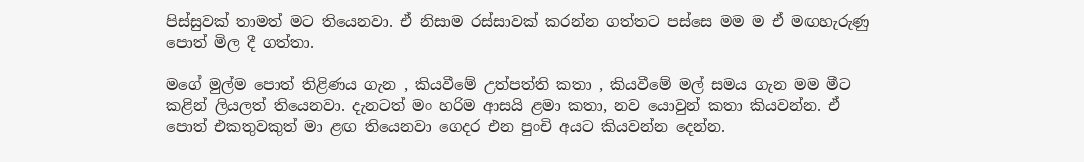පිස්සුවක් තාමත් මට තියෙනවා. ඒ නිසාම රස්සාවක් කරන්න ගත්තට පස්සෙ මම ම ඒ මඟහැරුණු පොත් මිල දී ගත්තා.

මගේ මුල්ම පොත් තිළිණය ගැන , කියවීමේ උත්පත්ති කතා , කියවීමේ මල් සමය ගැන මම මීට කළින් ලියලත් තියෙනවා. දැනටත් මං හරිම ආසයි ළමා කතා, නව යොවුන් කතා කියවන්න. ඒ පොත් එකතුවකුත් මා ළඟ තියෙනවා ගෙදර එන පුංචි අයට කියවන්න දෙන්න.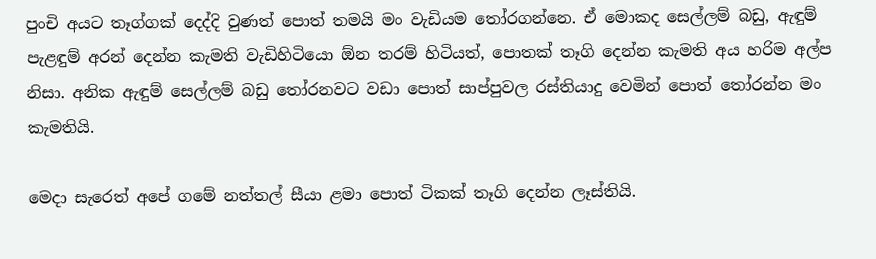පුංචි අයට තෑග්ගක් දෙද්දි වුණත් පොත් තමයි මං වැඩියම තෝරගන්නෙ. ඒ මොකද සෙල්ලම් බඩු, ඇඳුම් පැළඳුම් අරන් දෙන්න කැමති වැඩිහිටියො ඕන තරම් හිටියත්, පොතක් තෑගි දෙන්න කැමති අය හරිම අල්ප නිසා. අනික ඇඳුම් සෙල්ලම් බඩු තෝරනවට වඩා පොත් සාප්පුවල රස්තියාදු වෙමින් පොත් තෝරන්න මං කැමතියි.

මෙදා සැරෙත් අපේ ගමේ නත්තල් සීයා ළමා පොත් ටිකක් තෑගි දෙන්න ලෑස්තියි.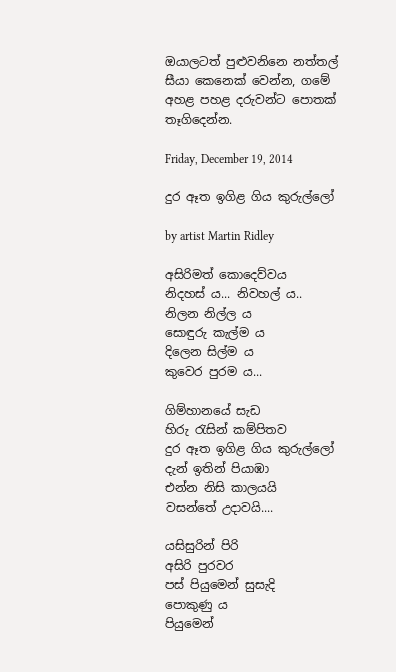ඔයාලටත් පුළුවනිනෙ නත්තල් සීයා කෙනෙක් වෙන්න, ගමේ අහළ පහළ දරුවන්ට පොතක් තෑගිදෙන්න.

Friday, December 19, 2014

දුර ඈත ඉගිළ ගිය කුරුල්ලෝ

by artist Martin Ridley

අසිරිමත් කොදෙව්වය
නිදහස් ය... නිවහල් ය..
නිලන නිල්ල ය
සොඳුරු කැල්ම ය
දිලෙන සිල්ම ය
කුවෙර පුරම ය...

ගිම්හානයේ සැඩ
හිරු රැසින් කම්පිතව
දුර ඈත ඉගිළ ගිය කුරුල්ලෝ
දැන් ඉතින් පියාඹා
එන්න නිසි කාලයයි
වසන්තේ උදාවයි....

යසිසුරින් පිරි
අසිරි පුරවර
පස් පියුමෙන් සුසැදි
පොකුණු ය
පියුමෙන්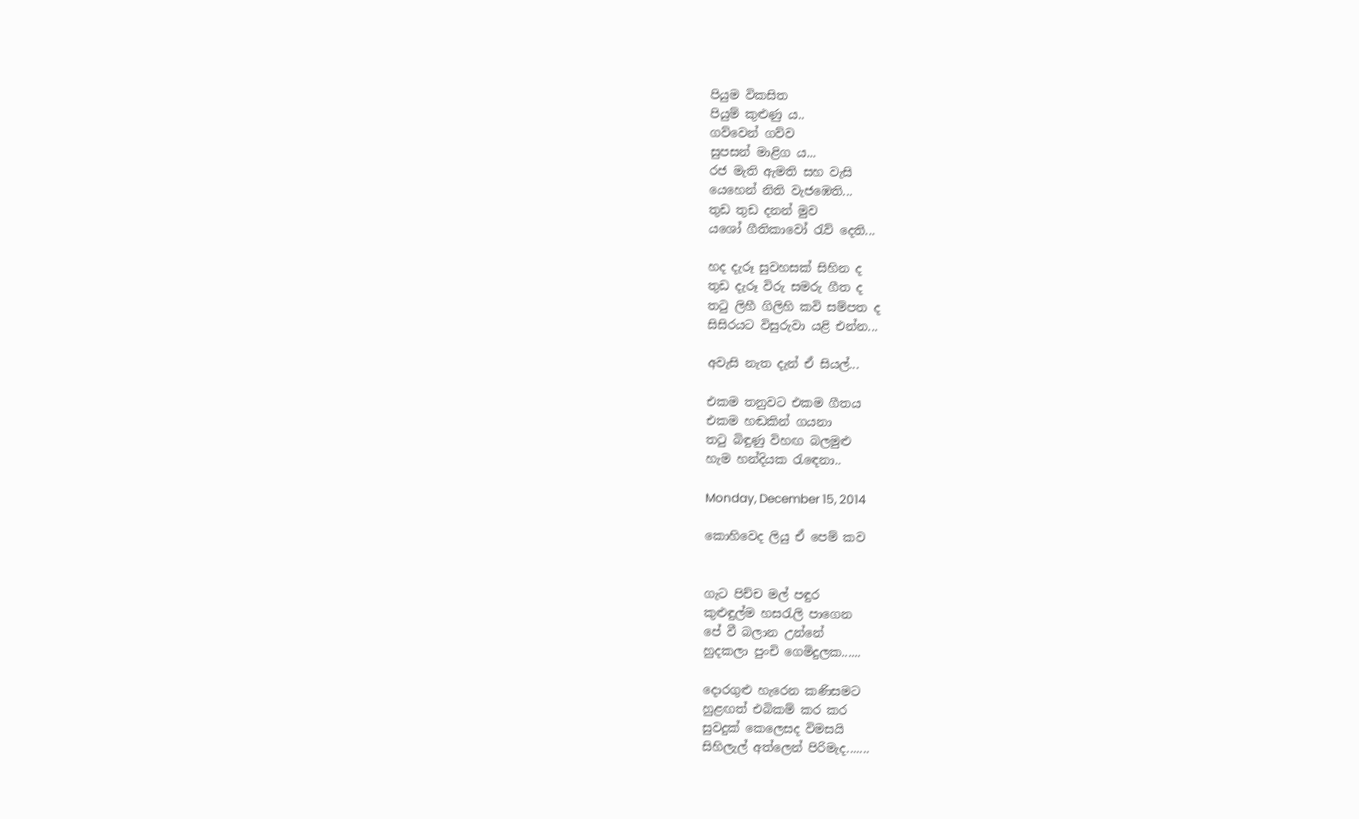පියුම විකසිත
පියුම් කුළුණු ය..
ගව්වෙන් ගව්ව
සුපසන් මාළිග ය...
රජ මැති ඇමති සහ වැසි
යෙහෙන් නිති වැජඹෙති...
තුඩ තුඩ දනන් මුව
යශෝ ගීතිකාවෝ රැව් දෙති...

හද දැරූ සුවහසක් සිහින ද
තුඩ දැරූ විරු සමරු ගීත ද
තටු ලිහී ගිලිහි කවි සම්පත ද
සිසිරයට විසුරුවා යළි එන්න...

අවැසි නැත දැන් ඒ සියල්...

එකම තනුවට එකම ගීතය
එකම හඬකින් ගයනා
තටු බිඳුණු විහඟ බලමුළු
හැම හන්දියක රැඳෙනා..

Monday, December 15, 2014

කොහිවෙද ලියු ඒ පෙම් කව


ගැට පිච්ච මල් පඳුර
කුළුඳුල්ම හසරැලි පාගෙන
පේ වී බලාන උන්නේ
හුදකලා පුංචි ගෙමිදුලක......

දොරගුළු හැරෙන කණිසමට
හුළඟත් එබිකම් කර කර
සුවදුක් කෙලෙසද විමසයි
සිහිලැල් අත්ලෙන් පිරිමැද.......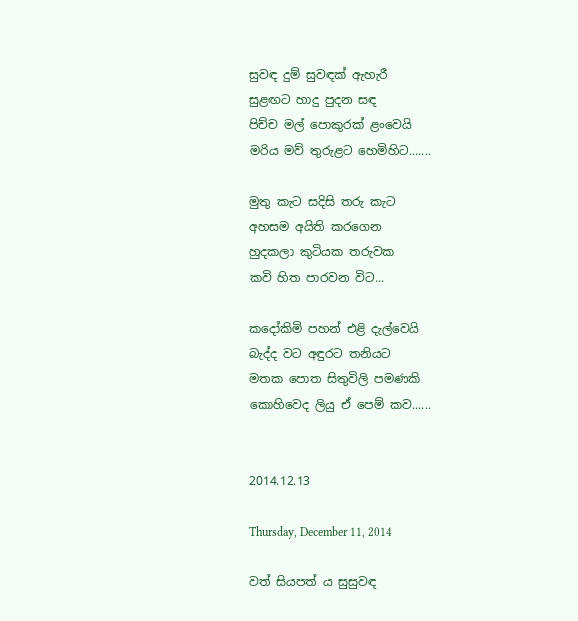සුවඳ දුම් සුවඳක් ඇහැරී
සුළඟට හාදු පුදන සඳ
පිච්ච මල් පොකුරක් ළංවෙයි
මරිය මව් තුරුළට හෙමිහිට.......

මුතු කැට සදිසි තරු කැට
අහසම අයිති කරගෙන
හුදකලා කුටියක තරුවක
කවි හිත පාරවන විට...

කදෝකිමි පහන් එළි දැල්වෙයි
බැද්ද වට අඳුරට තනියට
මතක පොත සිතුවිලි පමණකි
කොහිවෙද ලියු ඒ පෙම් කව......


2014.12.13

Thursday, December 11, 2014

වත් සියපත් ය සුසුවඳ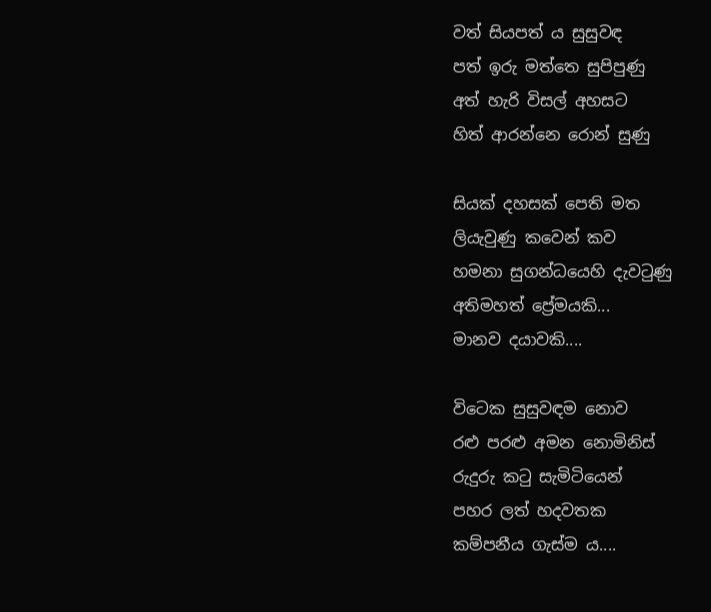වත් සියපත් ය සුසුවඳ
පත් ඉරු මත්තෙ සුපිපුණු
අත් හැරි විසල් අහසට
හිත් ආරන්නෙ රොන් සුණු

සියක් දහසක් පෙති මත
ලියැවුණු කවෙන් කව
හමනා සුගන්ධයෙහි දැවටුණු
අතිමහත් ප්‍රේමයකි...
මානව දයාවකි....

විටෙක සුසුවඳම නොව
රළු පරළු අමන නොමිනිස්
රුදුරු කටු සැමිටියෙන්
පහර ලත් හදවතක
කම්පනීය ගැස්ම ය....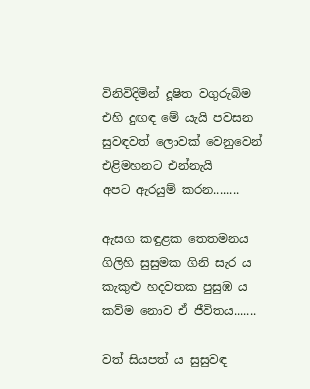විනිවිදිමින් දූෂිත වගුරුබිම
එහි දුඟඳ මේ යැයි පවසන
සුවඳවත් ලොවක් වෙනුවෙන්
එළිමහනට එන්නැයි
අපට ඇරයුම් කරන........

ඇසග කඳුළක තෙතමනය
ගිලිහි සුසුමක ගිනි සැර ය
කැකුළු හදවතක පුසුඹ ය
කව්ම නොව ඒ ජීවිතය.......

වත් සියපත් ය සුසුවඳ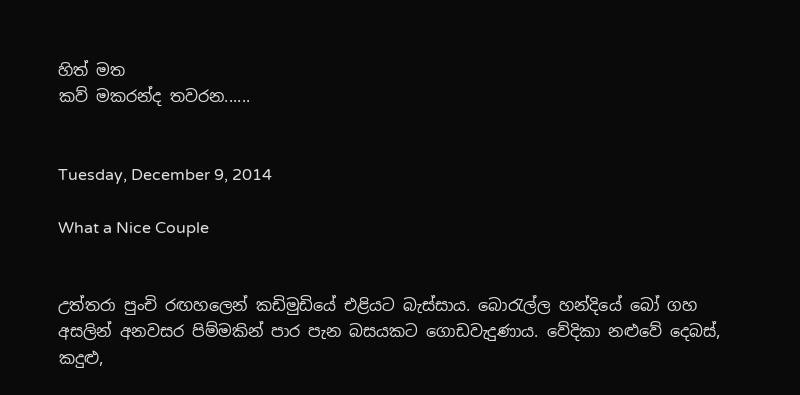හිත් මත
කව් මකරන්ද තවරන......


Tuesday, December 9, 2014

What a Nice Couple


උත්තරා පුංචි රඟහලෙන් කඩිමුඩියේ එළියට බැස්සාය. බොරැල්ල හන්දියේ බෝ ගහ අසලින් අනවසර පිම්මකින් පාර පැන බසයකට ‍ගොඩවැදුණාය. වේදිකා නළුවේ දෙබස්, කදුළු,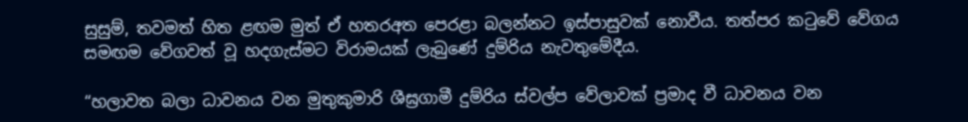සුසුම්, තවමත් හිත ළඟම මුත් ඒ හතරඅත පෙරළා බලන්නට ඉස්පාසුවක් නොවීය. තත්පර කටුවේ වේගය සමඟම වේගවත් වූ හදගැස්මට විරාමයක් ලැබුණේ දුම්රිය නැවතුමේදීය.

“හලාවත බලා ධාවනය වන මුතුකුමාරි ශීඝ්‍රගාමී දුම්රිය ස්වල්ප වේලාවක් ප්‍රමාද වී ධාවනය වන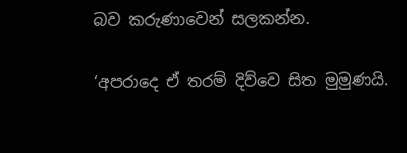බව කරුණාවෙන් සලකන්න.

‘අපරාදෙ ඒ තරම් දිව්වෙ සිත මුමුණයි.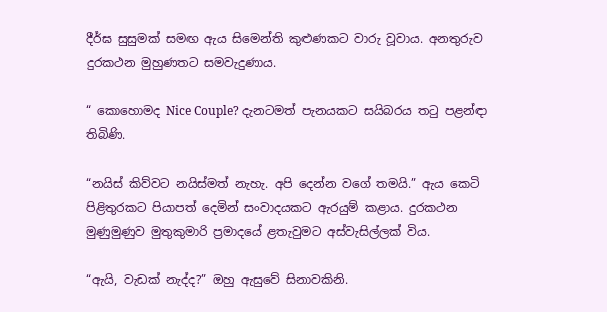දීර්ඝ සුසුමක් සමඟ ඇය සිමෙන්ති කුළුණකට වාරු වූවාය. අනතුරුව දුරකථන මුහුණතට සමවැදුණාය.

“ කොහොමද Nice Couple? දැනටමත් පැනයකට සයිබරය තටු පළන්ඳා තිබිණි.

“නයිස් කිව්වට නයිස්මත් නැහැ. අපි දෙන්න වගේ තමයි.” ඇය කෙටි පිළිතුරකට පියාපත් දෙමින් සංවාදයකට ඇරයුම් කළාය. දුරකථන මුණුමුණුව මුතුකුමාරි ප්‍රමාදයේ ළතැවුමට අස්වැසිල්ලක් විය.

“ඇයි, වැඩක් නැද්ද?” ඔහු ඇසුවේ සිනාවකිනි.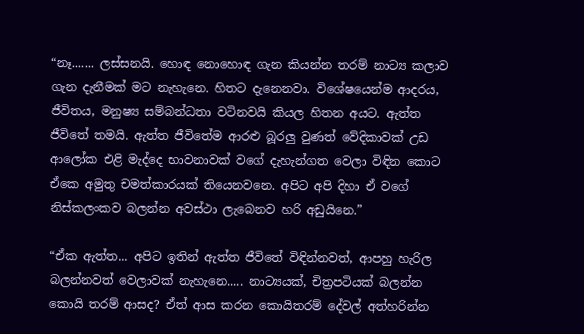“නෑ....... ලස්සනයි. හොඳ නොහොඳ ගැන කියන්න තරම් නාට්‍ය කලාව ගැන දැනීමක් මට නැහැනෙ. හිතට දැනෙනවා. විශේෂයෙන්ම ආදරය, ජීවිතය, මනුෂ්‍ය සම්බන්ධතා වටිනවයි කියල හිතන අයට. ඇත්ත ජීවිතේ තමයි. ඇත්ත ජීවිතේම ආරළු බූරලු වුණත් වේදිකාවක් උඩ ආලෝක එළි මැද්දෙ භාවනාවක් වගේ දැහැන්ගත වෙලා විඳින කොට ඒකෙ අමුතු චමත්කාරයක් තියෙනවනෙ. අපිට අපි දිහා ඒ වගේ නිස්කලංකව බලන්න අවස්ථා ලැබෙනව හරි අඩුයිනෙ.”

“ඒක ඇත්ත... අපිට ඉතින් ඇත්ත ජීවිතේ විඳින්නවත්, ආපහු හැරිල බලන්නවත් වෙලාවක් නැහැනෙ..... නාට්‍යයක්, චිත්‍රපටියක් බලන්න කොයි තරම් ආසද? ඒත් ආස කරන කොයිතරම් දේවල් අත්හරින්න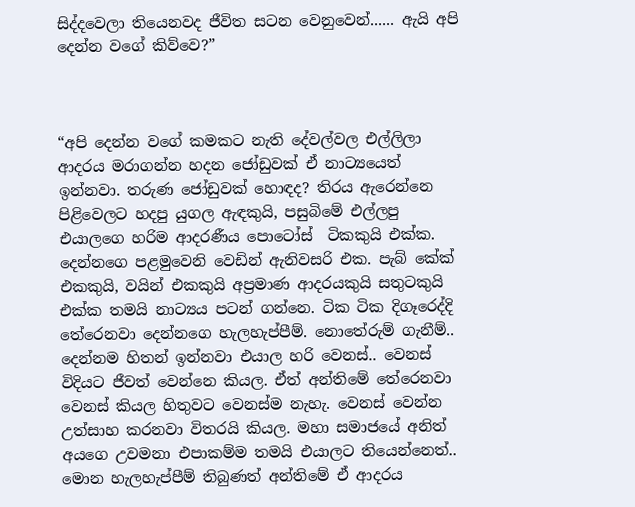සිද්දවෙලා තියෙනවද ජීවිත සටන වෙනුවෙන්...... ඇයි අපි දෙන්න වගේ කිව්වෙ?”



“අපි දෙන්න වගේ කමකට නැති දේවල්වල එල්ලිලා ආදරය මරාගන්න හදන ජෝඩුවක් ඒ නාට්‍යයෙත් ඉන්නවා. තරුණ ජෝඩුවක් හොඳද? තිරය ඇරෙන්නෙ පිළිවෙලට හදපු යුගල ඇඳකුයි, පසුබිමේ එල්ලපු එයාලගෙ හරිම ආදරණීය පොටෝස්  ටිකකුයි එක්ක. දෙන්නගෙ පළමුවෙනි වෙඩින් ඇනිවසරි එක. පැබ් කේක් එකකුයි, වයින් එකකුයි අප්‍රමාණ ආදරයකුයි සතුටකුයි එක්ක තමයි නාට්‍යය පටන් ගන්නෙ. ටික ටික දිගෑරෙද්දි තේරෙනවා දෙන්නගෙ හැලහැප්පීම්. නොතේරුම් ගැනීම්.. දෙන්නම හිතන් ඉන්නවා එයාල හරි වෙනස්.. වෙනස් විදියට ජීවත් වෙන්නෙ කියල. ඒත් අන්තිමේ තේරෙනවා වෙනස් කියල හිතුවට වෙනස්ම නැහැ. වෙනස් වෙන්න උත්සාහ කරනවා විතරයි කියල. මහා සමාජයේ අනිත් අයගෙ උවමනා එපාකම්ම තමයි එයාලට තියෙන්නෙත්.. මොන හැලහැප්පීම් තිබුණත් අන්තිමේ ඒ ආදරය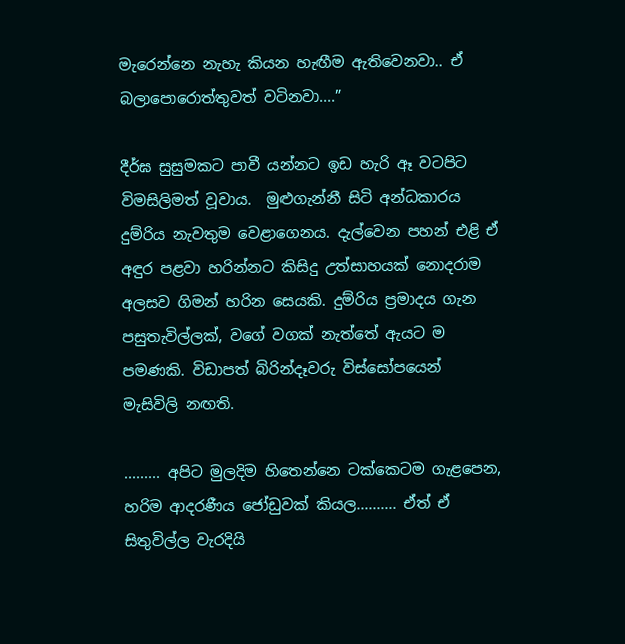මැරෙන්නෙ නැහැ කියන හැඟීම ඇතිවෙනවා.. ඒ බලාපොරොත්තුවත් වටිනවා....”

දීර්ඝ සුසුමකට පාවී යන්නට ඉඩ හැරි ඈ වටපිට විමසිලිමත් වූවාය.  මුළුගැන්නී සිටි අන්ධකාරය දුම්රිය නැවතුම වෙළාගෙනය. දැල්වෙන පහන් එළි ඒ අඳුර පළවා හරින්නට කිසිදු උත්සාහයක් නොදරාම අලසව ගිමන් හරින සෙයකි. දුම්රිය ප්‍රමාදය ගැන පසුතැවිල්ලක්, වගේ වගක් නැත්තේ ඇයට ම පමණකි. විඩාපත් බිරින්දෑවරු විස්සෝපයෙන් මැසිවිලි නඟති.

......... අපිට මුලදිම හිතෙන්නෙ ටක්කෙටම ගැළපෙන, හරිම ආදරණීය ජෝඩුවක් කියල.......... ඒත් ඒ සිතුවිල්ල වැරදියි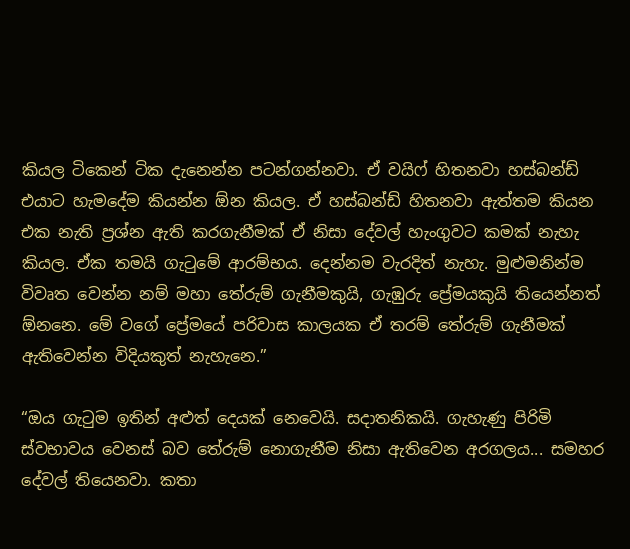කියල ටිකෙන් ටික දැනෙන්න පටන්ගන්නවා. ඒ වයිෆ් හිතනවා හස්බන්ඩ් එයාට හැමදේම කියන්න ඕන කියල. ඒ හස්බන්ඩ් හිතනවා ඇත්තම කියන එක නැති ප්‍රශ්න ඇති කරගැනීමක් ඒ නිසා දේවල් හැංගුවට කමක් නැහැ කියල. ඒක තමයි ගැටුමේ ආරම්භය. දෙන්නම වැරදිත් නැහැ. මුළුමනින්ම විවෘත වෙන්න නම් මහා තේරුම් ගැනීමකුයි, ගැඹුරු ප්‍රේමයකුයි තියෙන්නත් ඕනනෙ. මේ ‍වගේ ප්‍රේමයේ පරිවාස කාලයක ඒ තරම් තේරුම් ගැනීමක් ඇතිවෙන්න විදියකුත් නැහැනෙ.”

“ඔය ගැටුම ඉතින් අළුත් දෙයක් නෙවෙයි. සදාතනිකයි. ගැහැණු පිරිමි ස්වභාවය වෙනස් බව තේරුම් නොගැනීම නිසා ඇතිවෙන අරගලය... සමහර දේවල් තියෙනවා. කතා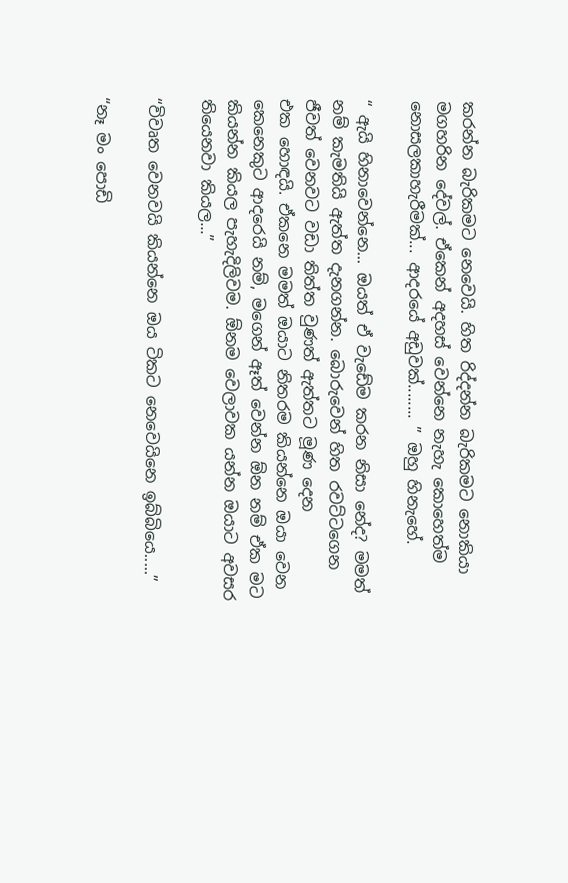කරන්න බැරිකමට නෙවෙයි. හිත රිද්දන්න බැරිකමට නොකියා මගහරින දේවල්. ඒකෙන් අදහස් වෙන්නෙ නැහැ කොහෙත්ම නොසලකාහැරීමක්... ආදරයේ අඩුවක්........ ” ඔහු හිනැහේ.

“ ඇයි හිනාවෙන්නෙ... ඔයත් ඒ වැඩේම කරන නිසා නේද? මමත් නම් කැමතියි ඇත්ත දැනගන්න. බොරුවෙන් හිත රවට්ටගෙන ජීවත් වෙනවට වඩා තිත්ත වුණත් ඇත්තට මූණ දෙන එක ‍හොඳයි. ඒකනෙ මමත් ඔයාට නිතරම කියන්නෙ ඔයා වෙන කෙනෙකුට ආදරෙයි නම්, මගෙන් ඈත් වෙන්න ඕන නම් ඒක මට කියන්න කියල පැහැදිලිවම. ඕනම වෙලාවක යන්න ඔයාට අවසර තියෙනවා කියල...”

“විවෘත වෙනවයි කියන්නෙ ඔය ටිකට නෙවෙයිනෙ ඉබ්බියෙ.....”

“නෑ මං පොඩි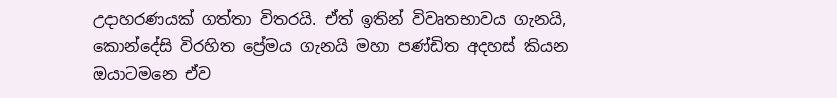උදාහරණයක් ගත්තා විතරයි. ඒත් ඉතින් විවෘතභාවය ගැනයි, කොන්දේසි විරහිත ප්‍රේමය ගැනයි මහා පණ්ඩිත අදහස් කියන ඔයාටමනෙ ඒව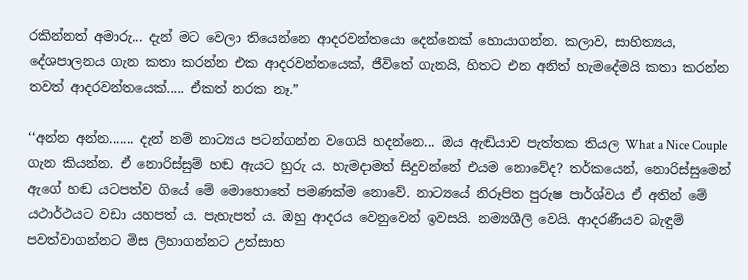රකින්නත් අමාරු... දැන් මට වෙලා තියෙන්නෙ ආදරවන්තයො දෙන්නෙක් හොයාගන්න. කලාව, සාහිත්‍යය, දේශපාලනය ගැන කතා කරන්න එක ආදරවන්තයෙක්, ජීවිතේ ගැනයි, හිතට එන අනිත් හැමදේමයි කතා කරන්න තවත් ආදරවන්තයෙක්..... ඒකත් නරක නෑ.”

‘‘අන්න අන්න....... දැන් නම් නාට්‍යය පටන්ගන්න වගෙයි හදන්නෙ... ඔය ඇඬියාව පැත්තක තියල What a Nice Couple ගැන කියන්න. ඒ නොරිස්සුම් හඬ ඇයට හුරු ය. හැමදාමත් සිදුවන්නේ එයම නොවේද? තර්කයෙන්, නොරිස්සුමෙන් ඇගේ හඬ යටපත්ව ගියේ මේ මොහොතේ පමණක්ම නොවේ. නාට්‍යයේ නිරූපිත පුරුෂ පාර්ශ්වය ඒ අතින් මේ යථාර්ථයට වඩා යහපත් ය. පැහැපත් ය. ඔහු ආදරය වෙනුවෙන් ඉවසයි. නම්‍යශීලි වෙයි. ආදරණීයව බැඳුම් පවත්වාගන්නට මිස ලිහාගන්නට උත්සාහ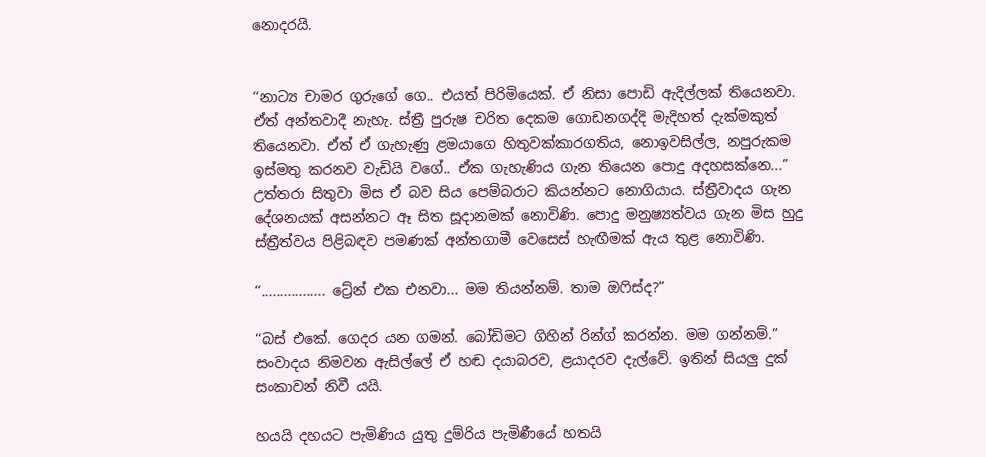නොදරයි.


‘‘නාට්‍ය චාමර ගුරුගේ ගෙ.. එයත් පිරිමියෙක්. ඒ නිසා පොඩි ඇදිල්ලක් තියෙනවා. ඒත් අන්තවාදී නැහැ. ස්ත්‍රී පුරුෂ චරිත දෙකම ගොඩනගද්දි මැදිහත් දැක්මකුත් තියෙනවා. ඒත් ඒ ගැහැණු ළමයාගෙ හිතුවක්කාරගතිය, නොඉවසිල්ල, නපුරුකම ඉස්මතු කරනව වැඩියි වගේ.. ඒක ගැහැණිය ගැන තියෙන පොදු අදහසක්නෙ...” උත්තරා සිතුවා මිස ඒ බව සිය පෙම්බරාට කියන්නට නොගියාය. ස්ත්‍රීවාදය ගැන දේශනයක් අසන්නට ඈ සිත සූදානමක් නොවිණි. පොදු මනුෂ්‍යත්වය ගැන මිස හුදු ස්ත්‍රීත්වය පිළිබඳව පමණක් අන්තගාමී වෙසෙස් හැඟීමක් ඇය තුළ නොවිණි.

‘‘................. ට්‍රේන් එක එනවා... මම තියන්නම්. තාම ඔෆිස්ද?”

‘‘බස් එකේ. ගෙදර යන ගමන්. බෝඩිමට ගිහින් රින්ග් කරන්න. මම ගන්නම්.” සංවාදය නිමවන ඇසිල්ලේ ඒ හඬ දයාබරව, ළයාදරව දැල්වේ. ඉතින් සියලු දුක් සංකාවන් නිවී යයි.

හයයි දහයට පැමිණිය යුතු දුම්රිය පැමිණීයේ හතයි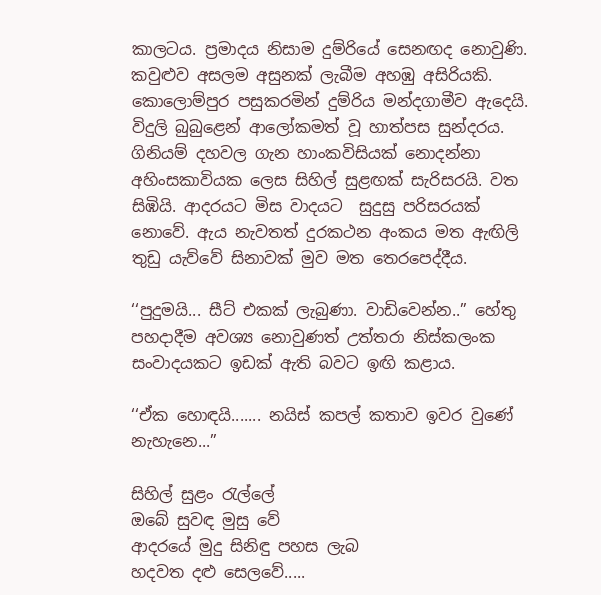කාලටය. ප්‍රමාදය නිසාම දුම්රියේ සෙනඟද නොවුණි. කවුළුව අසලම අසුනක් ලැබීම අහඹු අසිරියකි. කොලොම්පුර පසුකරමින් දුම්රිය මන්දගාමීව ඇදෙයි. විදුලි බුබුළෙන් ආලෝකමත් වූ හාත්පස සුන්දරය. ගිනියම් දහවල ගැන හාංකවිසියක් නොදන්නා අහිංසකාවියක ලෙස සිහිල් සුළඟක් සැරිසරයි. වත සිඹියි. ආදරයට මිස වාදයට  සුදුසු පරිසරයක් නොවේ. ඇය නැවතත් දුරකථන අංකය මත ඇඟිලි තුඩු යැව්වේ සිනාවක් මුව මත තෙරපෙද්දීය.

‘‘පුදුමයි... සීට් එකක් ලැබුණා. වාඩිවෙන්න..” හේතු පහදාදීම අවශ්‍ය නොවුණත් උත්තරා නිස්කලංක සංවාදයකට ඉඩක් ඇති බවට ඉඟි කළාය.

‘‘ඒක හොඳයි....... නයිස් කපල් කතාව ඉවර වුණේ නැහැනෙ...”

සිහිල් සුළං රැල්ලේ
ඔබේ සුවඳ මුසු වේ
ආදරයේ මුදු සිනිඳු පහස ලැබ
හදවත දළු සෙලවේ.....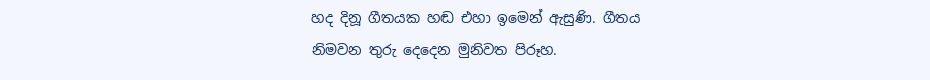හද දිනූ ගීතයක හඬ එහා ඉමෙන් ඇසුණි. ගීතය නිමවන තුරු දෙදෙන මුනිවත පිරූහ.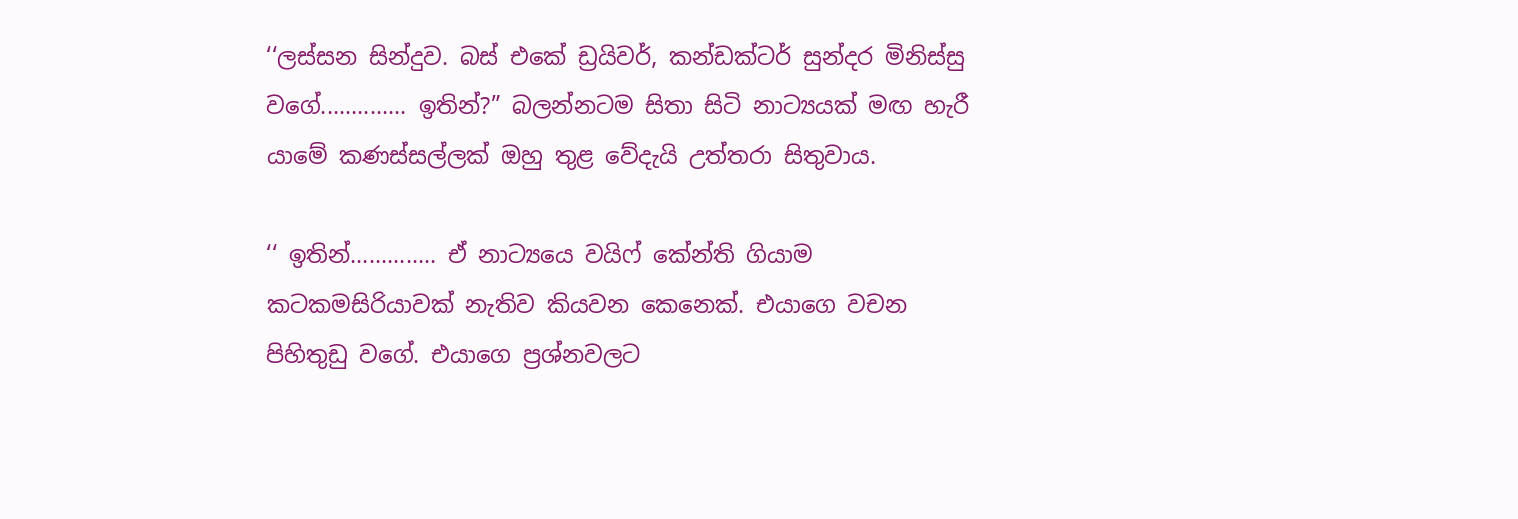‘‘ලස්සන සින්දුව. බස් එකේ ඩ්‍රයිවර්, කන්ඩක්ටර් සුන්දර මිනිස්සු වගේ.............. ඉතින්?” බලන්නටම සිතා සිටි නාට්‍යයක් මඟ හැරී යාමේ කණස්සල්ලක් ඔහු තුළ වේදැයි උත්තරා සිතුවාය.

‘‘ ඉතින්.............. ඒ නාට්‍යයෙ වයිෆ් කේන්ති ගියාම කටකමසිරියාවක් නැතිව කියවන කෙනෙක්. එයාගෙ වචන පිහිතුඩු වගේ. එයාගෙ ප්‍රශ්නවලට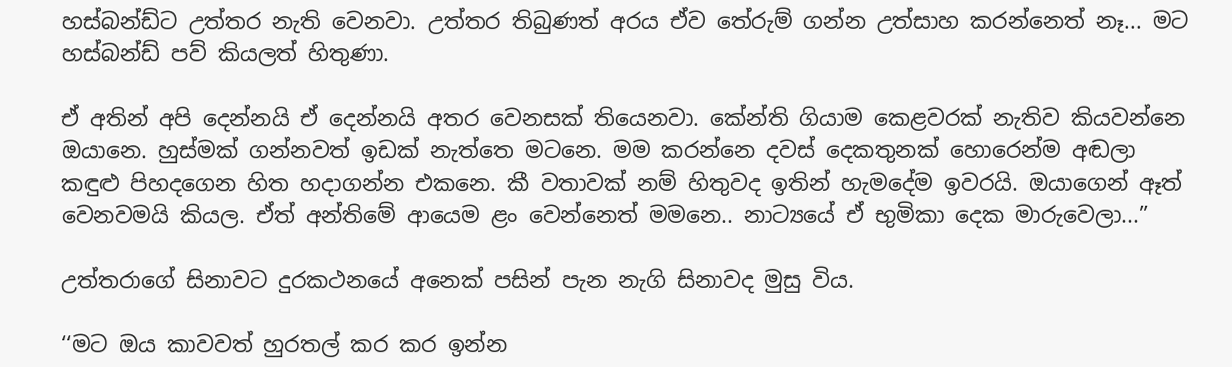හස්බන්ඩ්ට උත්තර නැති වෙනවා. උත්තර තිබුණත් අරය ඒව තේරුම් ගන්න උත්සාහ කරන්නෙත් නෑ... මට හස්බන්ඩ් පව් කියලත් හිතුණා.

ඒ අතින් අපි දෙන්නයි ඒ දෙන්නයි අතර වෙනසක් තියෙනවා. කේන්ති ගියාම කෙළවරක් නැතිව කියවන්නෙ ඔයානෙ. හුස්මක් ගන්නවත් ඉඩක් නැත්තෙ මටනෙ. මම කරන්නෙ දවස් දෙකතුනක් හොරෙන්ම අඬලා කඳුළු පිහදගෙන හිත හදාගන්න එකනෙ. කී වතාවක් නම් හිතුවද ඉතින් හැමදේම ඉවරයි. ඔයාගෙන් ඈත් වෙනවමයි කියල. ඒත් අන්තිමේ ආයෙම ළං වෙන්නෙත් මමනෙ.. නාට්‍යයේ ඒ භුමිකා දෙක මාරුවෙලා...”

උත්තරාගේ සිනාවට දුරකථනයේ අනෙක් පසින් පැන නැගි සිනාවද මුසු විය.

‘‘මට ඔය කාවවත් හුරතල් කර කර ඉන්න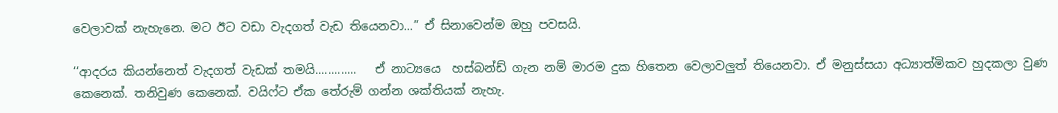වෙලාවක් නැහැනෙ. මට ඊට වඩා වැදගත් වැඩ තියෙනවා...” ඒ සිනාවෙන්ම ඔහු පවසයි.

‘‘ආදරය කියන්නෙත් වැදගත් වැඩක් තමයි.............   ඒ නාට්‍යයෙ  හස්බන්ඩ් ගැන නම් මාරම දුක හිතෙන වෙලාවලුත් තියෙනවා. ඒ මනුස්සයා අධ්‍යාත්මිකව හුදකලා වුණ කෙනෙක්. තනිවුණ කෙනෙක්. වයිෆ්ට ඒක තේරුම් ගන්න ශක්තියක් නැහැ.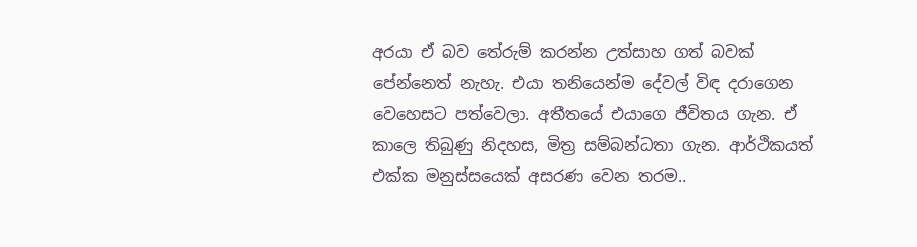අරයා ඒ බව තේරුම් කරන්න උත්සාහ ගත් බවක් පේන්නෙත් නැහැ. එයා තනියෙන්ම දේවල් විඳ දරාගෙන වෙහෙසට පත්වෙලා. අතීතයේ එයාගෙ ජීවිතය ගැන. ඒ කාලෙ තිබුණු නිදහස, මිත්‍ර සම්බන්ධතා ගැන. ආර්ථිකයත් එක්ක මනුස්සයෙක් අසරණ වෙන තරම..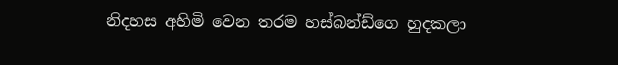නිදහස අහිමි වෙන තරම හස්බන්ඩ්ගෙ හුදකලා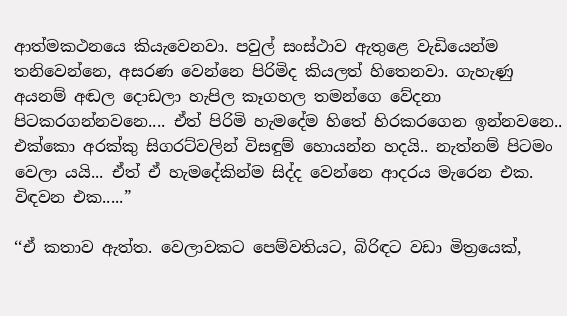ආත්මකථනයෙ කියැවෙනවා. පවුල් සංස්ථාව ඇතුළෙ වැඩියෙන්ම තනිවෙන්නෙ, අසරණ වෙන්නෙ පිරිමිද කියලත් හිතෙනවා. ගැහැණු අයනම් අඬල දොඩලා හැපිල කෑගහල තමන්ගෙ වේදනා පිටකරගන්නවනෙ.... ඒත් පිරිමි හැමදේම හිතේ හිරකරගෙන ඉන්නවනෙ.. එක්කො අරක්කු සිගරට්වලින් විසඳුම් හොයන්න හදයි.. නැත්නම් පිටමං වෙලා යයි... ඒත් ඒ හැමදේකින්ම සිද්ද වෙන්නෙ ආදරය මැරෙන එක. විඳවන එක.....”

‘‘ඒ කතාව ඇත්ත. වෙලාවකට පෙම්වතියට, බිරිඳට වඩා මිත්‍රයෙක්,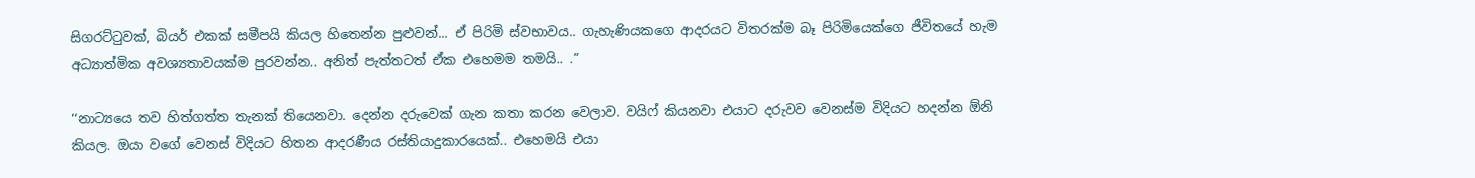සිගරට්ටුවක්, බියර් එකක් සමීපයි කියල හිතෙන්න පුළුවන්... ඒ පිරිමි ස්වභාවය.. ගැහැණියකගෙ ආදරයට විතරක්ම බෑ පිරිමියෙක්ගෙ ජීවිතයේ හැම අධ්‍යාත්මික අවශ්‍යතාවයක්ම පුරවන්න.. අනිත් පැත්තටත් ඒක එහෙමම තමයි.. .”

‘‘නාට්‍යයෙ තව හිත්ගත්ත තැනක් තියෙනවා. දෙන්න දරුවෙක් ගැන කතා කරන වෙලාව. වයිෆ් කියනවා ‍එයාට දරුවව වෙනස්ම විදියට හදන්න ඕනි කියල. ඔයා වගේ වෙනස් විදියට හිතන ආදරණීය රස්තියාදුකාරයෙක්.. එහෙමයි එයා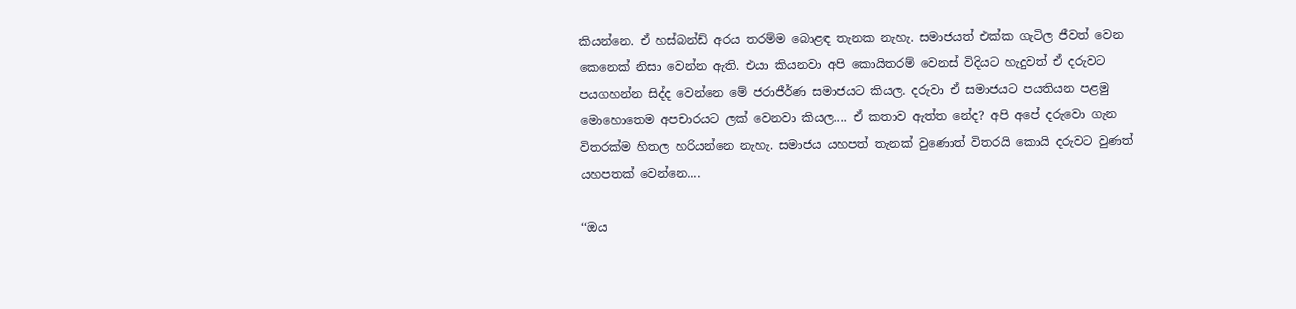කියන්නෙ. ඒ හස්බන්ඩ් අරය තරම්ම බොළඳ තැනක නැහැ. සමාජයත් එක්ක ගැටිල ජීවත් වෙන කෙනෙක් නිසා වෙන්න ඇති. එයා කියනවා අපි කොයිතරම් වෙනස් විදියට හැදුවත් ඒ දරුවට පයගහන්න සිද්ද වෙන්නෙ මේ ජරාජීර්ණ සමාජයට කියල. දරුවා ඒ සමාජයට පයතියන පළමු මොහොතෙම අපචාරයට ලක් වෙනවා කියල.... ඒ කතාව ඇත්ත නේද? අපි අපේ දරුවො ගැන විතරක්ම හිතල හරියන්නෙ නැහැ. සමාජය යහපත් තැනක් වුණොත් විතරයි කොයි දරුවට වුණත් යහපතක් වෙන්නෙ....

‘‘ඔය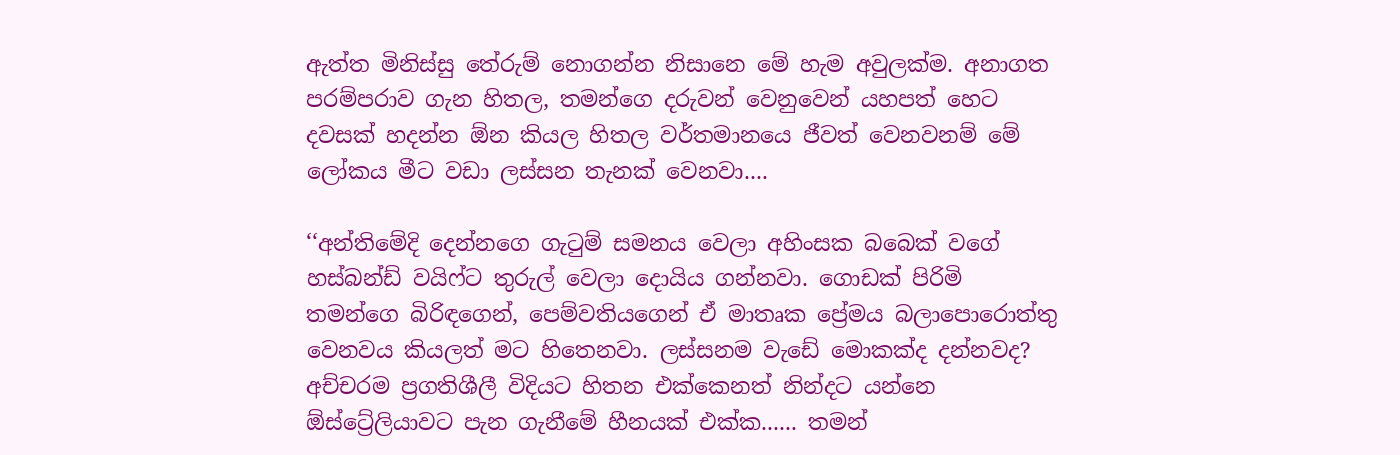ඇත්ත මිනිස්සු තේරුම් නොගන්න නිසානෙ මේ හැම අවුලක්ම. අනාගත පරම්පරාව ගැන හිතල, තමන්ගෙ දරුවන් වෙනුවෙන් යහපත් හෙට දවසක් හදන්න ඕන කියල හිතල වර්තමානයෙ ජීවත් වෙනවනම් මේ ලෝකය මීට වඩා ලස්සන තැනක් වෙනවා....

‘‘අන්තිමේදි දෙන්නගෙ ගැටුම් සමනය වෙලා අහිංසක බබෙක් වගේ හස්බන්ඩ් වයිෆ්ට තුරුල් වෙලා දොයිය ගන්නවා. ගොඩක් පිරිමි තමන්ගෙ බිරිඳගෙන්, පෙම්වතියගෙන් ඒ මාතෘක ප්‍රේමය බලාපොරොත්තු වෙනවය කියලත් මට හිතෙනවා. ලස්සනම වැඩේ මොකක්ද දන්නවද? අච්චරම ප්‍රගතිශීලී විදියට හිතන එක්කෙනත් නින්දට යන්නෙ ඕස්ට්‍රේලියාවට පැන ගැනීමේ හීනයක් එක්ක...... තමන්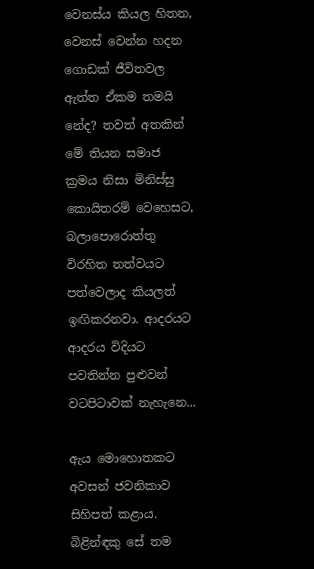වෙනස්ය කියල හිතන, වෙනස් වෙන්න හදන ගොඩක් ජීවිතවල ඇත්ත ඒකම තමයි නේද? තවත් අතකින් මේ තියන සමාජ ක්‍රමය නිසා මිනිස්සු කොයිතරම් වෙහෙසට, බලාපොරොත්තු විරහිත තත්වයට පත්වෙලාද කියලත් ඉඟිකරනවා. ආදරයට ආදරය විදියට පවතින්න පුළුවන් වටපිටාවක් නැහැනෙ...

ඇය මොහොතකට අවසන් ජවනිකාව සිහිපත් කළාය. බිළින්ඳකු සේ තම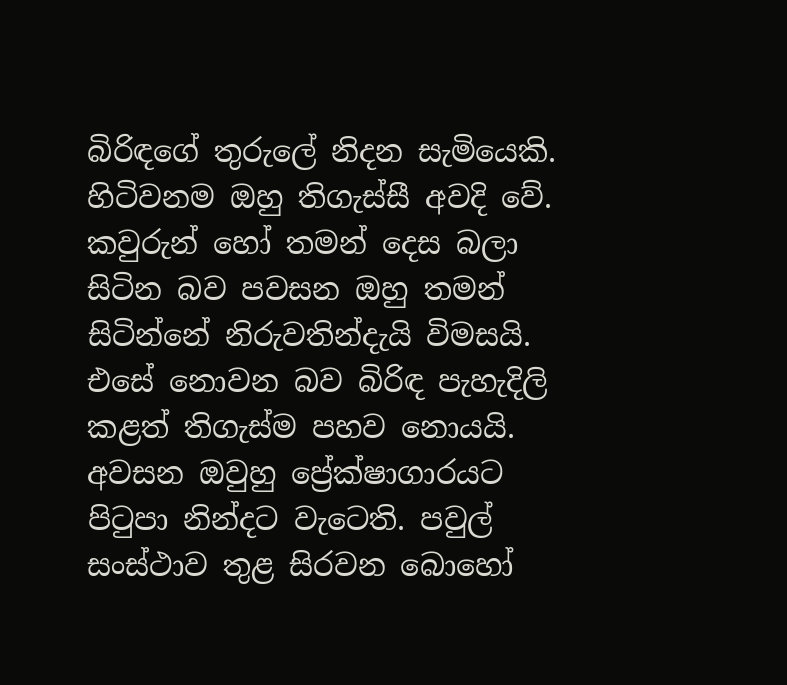බිරිඳගේ තුරුලේ නිදන සැමියෙකි. හිටිවනම ඔහු තිගැස්සී අවදි වේ. කවුරුන් හෝ තමන් දෙස බලා සිටින බව පවසන ඔහු තමන් සිටින්නේ නිරුවතින්දැයි විමසයි. එසේ නොවන බව බිරිඳ පැහැදිලි කළත් තිගැස්ම පහව නොයයි. අවසන ඔවුහු ප්‍රේක්ෂාගාරයට පිටුපා නින්දට වැටෙති. පවුල් සංස්ථාව තුළ සිරවන බොහෝ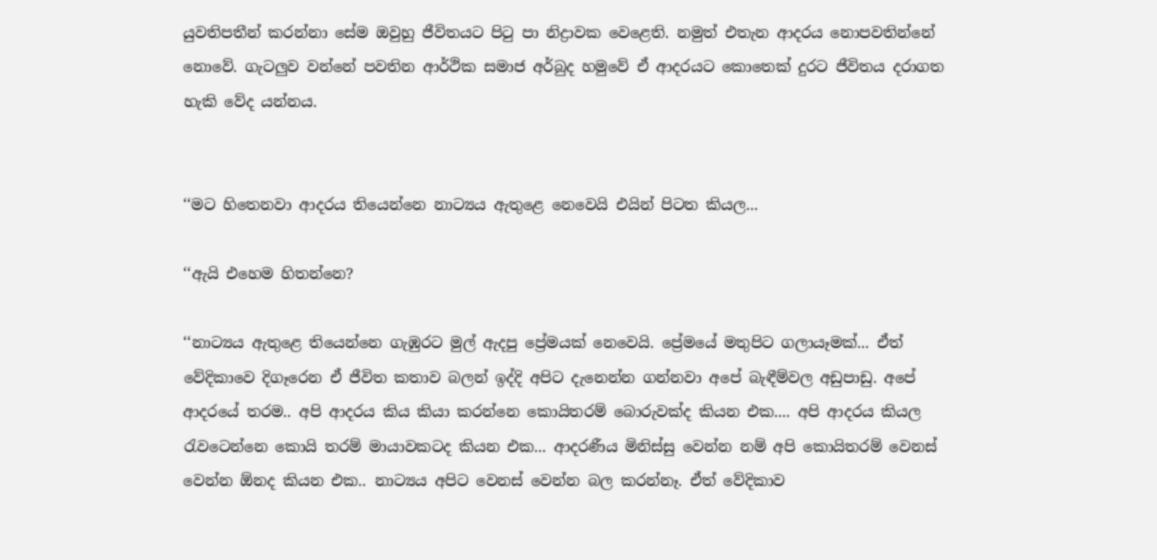යුවතිපතීන් කරන්නා සේම ඔවුහු ජීවිතයට පිටු පා නිද්‍රාවක වෙළෙති. නමුත් එතැන ආදරය නොපවතින්නේ නොවේ. ගැටලුව වන්නේ පවතින ආර්ථික සමාජ අර්බුද හමුවේ ඒ ආදරයට කොතෙක් දුරට ජීවිතය දරාගත හැකි වේද යන්නය.


‘‘මට හිතෙනවා ආදරය තියෙන්නෙ නාට්‍යය ඇතුළෙ නෙවෙයි එයින් පිටත කියල...

‘‘ඇයි එහෙම හිතන්නෙ?

‘‘නාට්‍යය ඇතුළෙ තියෙන්නෙ ගැඹුරට මුල් ඇදපු ප්‍රේමයක් නෙවෙයි. ප්‍රේමයේ මතුපිට ගලායෑමක්... ඒත් වේදිකාවෙ දිගෑරෙන ඒ ජීවිත කතාව බලන් ඉද්දි අපිට දැනෙන්න ගන්නවා අපේ බැඳීම්වල අඩුපාඩු. අපේ ආදරයේ තරම.. අපි ආදරය කිය කියා කරන්නෙ කොයිතරම් බොරුවක්ද කියන එක.... අපි ආදරය කියල රැවටෙන්නෙ කොයි තරම් මායාවකටද කියන එක... ආදරණීය මිනිස්සු වෙන්න නම් අපි කොයිතරම් වෙනස් වෙන්න ඕනද කියන එක.. නාට්‍යය අපිට වෙනස් වෙන්න බල කරන්නෑ. ඒත් වේදිකාව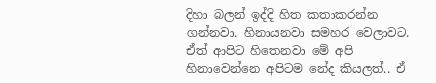දිහා බලන් ඉද්දි හිත කතාකරන්න ගන්නවා. හිනායනවා සමහර වෙලාවට. ඒත් ආපිට හිතෙනවා මේ අපි හිනාවෙන්නෙ අපිටම නේද කියලත්.. ඒ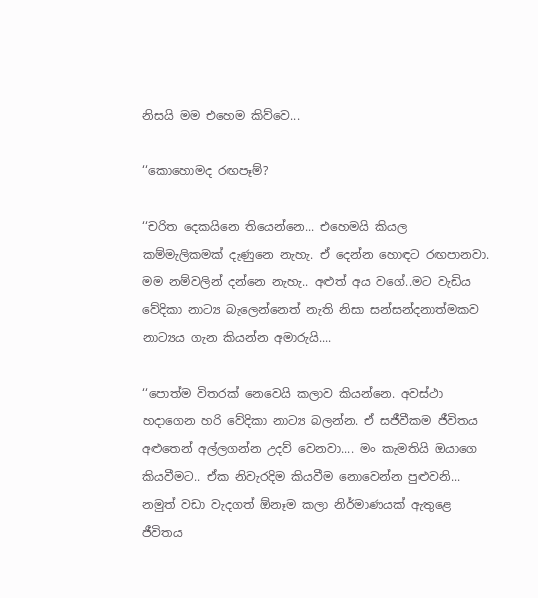නිසයි මම එහෙම කිව්වෙ...

‘‘කොහොමද රඟපෑම්?

‘‘චරිත දෙකයිනෙ තියෙන්නෙ... එහෙමයි කියල කම්මැලිකමක් දැණුනෙ නැහැ. ඒ දෙන්න හොඳට රඟපානවා. මම නම්වලින් දන්නෙ නැහැ.. අළුත් අය වගේ..මට වැඩිය වේදිකා නාට්‍ය බැලෙන්නෙත් නැති නිසා සන්සන්දනාත්මකව නාට්‍යය ගැන කියන්න අමාරුයි....

‘‘පොත්ම විතරක් නෙවෙයි කලාව කියන්නෙ. අවස්ථා හදාගෙන හරි වේදිකා නාට්‍ය බලන්න. ඒ සජීවීකම ජීවිතය අළුතෙන් අල්ලගන්න උදව් වෙනවා.... මං කැමතියි ඔයාගෙ කියවීමට.. ඒක නිවැරදිම කියවීම නොවෙන්න පුළුවනි... නමුත් වඩා වැදගත් ඕනෑම කලා නිර්මාණයක් ඇතුළෙ ජීවිතය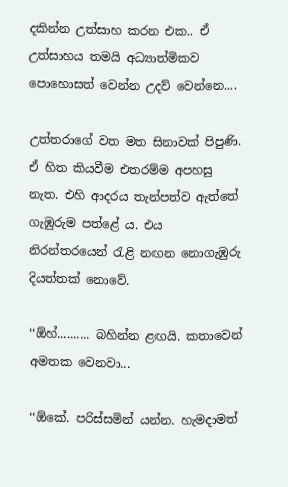දකින්න උත්සාහ කරන එක.. ඒ උත්සාහය තමයි අධ්‍යාත්මිකව පොහොසත් වෙන්න උදව් වෙන්නෙ....

උත්තරාගේ වත මත සිනාවක් පිපුණි. ඒ හිත කියවීම එතරම්ම අපහසු නැත. එහි ආදරය තැන්පත්ව ඇත්තේ ගැඹුරුම පත්ළේ ය. එය නිරන්තරයෙන් රැළි නඟන නොගැඹුරු දියත්තක් නොවේ.

‘‘ඕහ්.......... බහින්න ළඟයි. කතාවෙන් අමතක වෙනවා...

‘‘ඕකේ. පරිස්සමින් යන්න. හැමදාමත්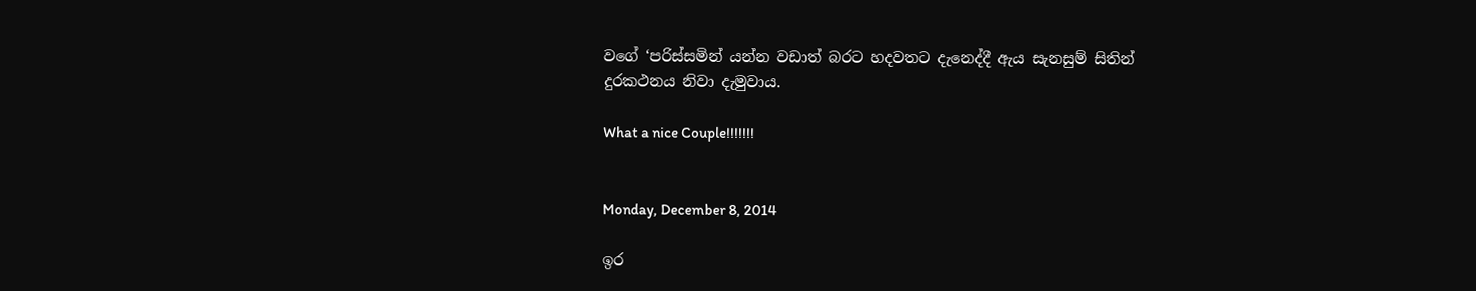වගේ ‘පරිස්සමින් යන්න වඩාත් බරට හදවතට දැනෙද්දී ඇය සැනසුම් සිතින් දුරකථනය නිවා දැමුවාය.

What a nice Couple!!!!!!!


Monday, December 8, 2014

ඉර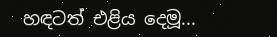හඳටත් එළිය දෙමූ...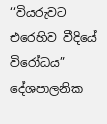‘‘වියරුවට එරෙහිව වීදියේ විරෝධය” දේශපාලනික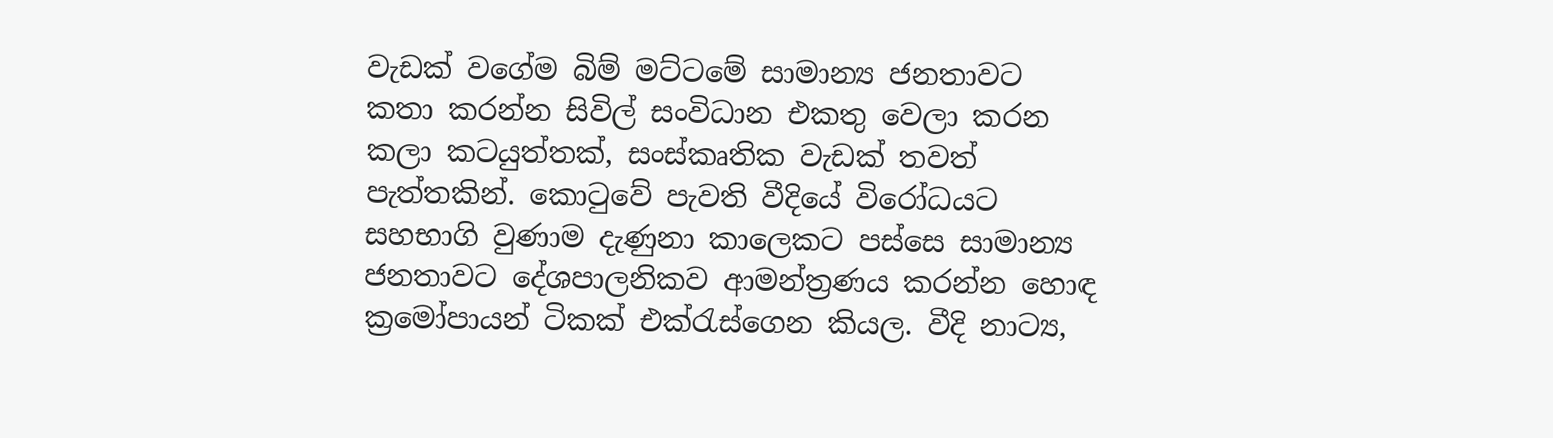වැඩක් වගේම බිම් මට්ටමේ සාමාන්‍ය ජනතාවට කතා කරන්න සිවිල් සංවිධාන එකතු වෙලා කරන කලා කටයුත්තක්, සංස්කෘතික වැඩක් තවත් පැත්තකින්. කොටුවේ පැවති වීදියේ විරෝධයට සහභාගි වුණාම දැණුනා කාලෙකට පස්සෙ සාමාන්‍ය ජනතාවට දේශපාලනිකව ආමන්ත්‍රණය කරන්න හොඳ ක්‍රමෝපායන් ටිකක් එක්රැස්ගෙන කියල. වීදි නාට්‍ය,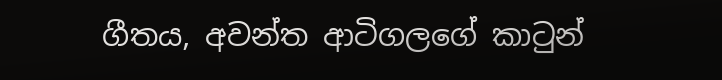ගීතය, අවන්ත ආටිගලගේ කාටුන්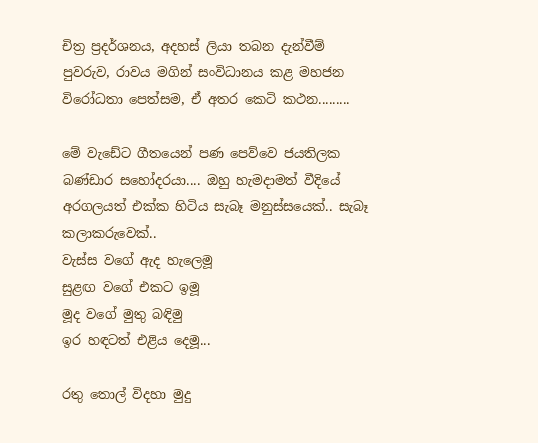චිත්‍ර ප්‍රදර්ශනය, අදහස් ලියා තබන දැන්වීම් පුවරුව, රාවය මගින් සංවිධානය කළ මහජන විරෝධතා පෙත්සම, ඒ අතර කෙටි කථන.........

මේ වැඩේට ගීතයෙන් පණ පෙව්වෙ ජයතිලක බණ්ඩාර සහෝදරයා.... ඔහු හැමදාමත් වීදියේ අරගලයත් එක්ක හිටිය සැබෑ මනුස්සයෙක්.. සැබෑ කලාකරුවෙක්..
වැස්ස වගේ ඇද හැලෙමූ
සුළඟ වගේ එකට ඉමූ
මූද වගේ මුතු බඳිමු
ඉර හඳටත් එළිය දෙමූ...

රතු තොල් විදහා මුදු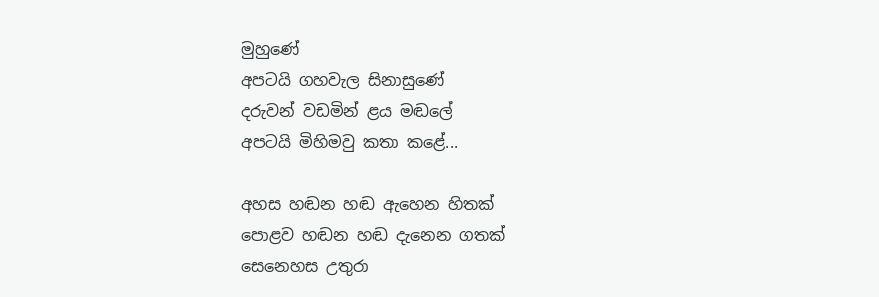මුහුණේ
අපටයි ගහවැල සිනාසුණේ
දරුවන් වඩමින් ළය මඬලේ
අපටයි මිහිමවු කතා කළේ...

අහස හඬන හඬ ඇහෙන හිතක්
පොළව හඬන හඬ දැනෙන ගතක්
සෙනෙහස උතුරා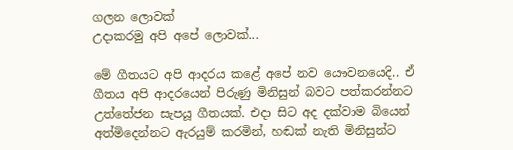ගලන ලොවක්
උදාකරමු අපි අපේ ලොවක්...

මේ ගීතයට අපි ආදරය කළේ අපේ නව යෞවනයෙදි.. ඒ ගීතය අපි ආදරයෙන් පිරුණු මිනිසුන් බවට පත්කරන්නට උත්තේජන සැපයූ ගීතයක්. එදා සිට අද දක්වාම බියෙන් අත්මිදෙන්නට ඇරයුම් කරමින්, හඬක් නැති මිනිසුන්ට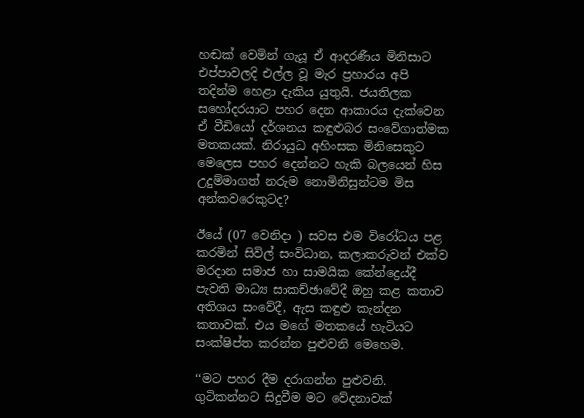හඬක් වෙමින් ගැයූ ඒ ආදරණීය මිනිසාට එප්පාවලදි එල්ල වූ මැර ප්‍රහාරය අපි තදින්ම හෙළා දැකිය යුතුයි. ජයතිලක සහෝදරයාට පහර දෙන ආකාරය දැක්වෙන ඒ වීඩියෝ දර්ශනය කඳුළුබර සංවේගාත්මක මතකයක්. නිරායුධ අහිංසක මිනිසෙකුට මෙලෙස පහර දෙන්නට හැකි බලයෙන් හිස උදුම්මාගත් නරුම නොමිනිසුන්ටම මිස අන්කවරෙකුටද?

ඊයේ (07 වෙනිදා ) සවස එම විරෝධය පළ කරමින් සිවිල් සංවිධාන, කලාකරුවන් එක්ව මරදාන සමාජ හා සාමයික කේන්ද්‍රෙය්දී පැවති මාධ්‍ය සාකච්ඡාවේදී ඔහු කළ කතාව අතිශය සංවේදී, ඇස කඳුළු කැන්දන කතාවක්. එය මගේ මතකයේ හැටියට සංක්ෂිප්ත කරන්න පුළුවනි මෙහෙම.

‘‘මට පහර දීම දරාගන්න පුළුවනි. ගුටිකන්නට සිදුවීම මට වේදනාවක්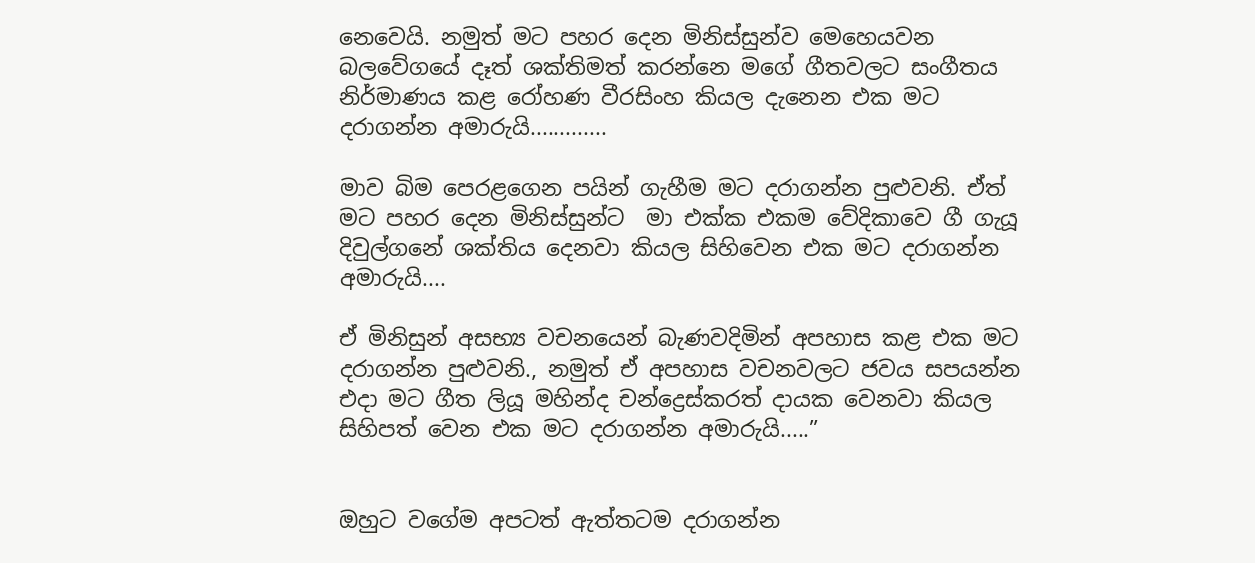නෙවෙයි. නමුත් මට පහර දෙන මිනිස්සුන්ව මෙහෙයවන බලවේගයේ දෑත් ශක්තිමත් කරන්නෙ මගේ ගීතවලට සංගීතය නිර්මාණය කළ රෝහණ වීරසිංහ කියල දැනෙන එක මට දරාගන්න අමාරුයි.............

මාව බිම පෙරළගෙන පයින් ගැහීම මට දරාගන්න පුළුවනි. ඒත් මට පහර දෙන මිනිස්සුන්ට  මා එක්ක එකම වේදිකාවෙ ගී ගැයූ දිවුල්ගනේ ශක්තිය දෙනවා කියල සිහිවෙන එක මට දරාගන්න අමාරුයි....

ඒ මිනිසුන් අසභ්‍ය වචනයෙන් බැණවදිමින් අපහාස කළ එක මට දරාගන්න පුළුවනි., නමුත් ඒ අපහාස වචනවලට ජවය සපයන්න එදා මට ගීත ලියූ මහින්ද චන්ද්‍රෙස්කරත් දායක වෙනවා කියල සිහිපත් වෙන එක මට දරාගන්න අමාරුයි.....”


ඔහුට වගේම අපටත් ඇත්තටම දරාගන්න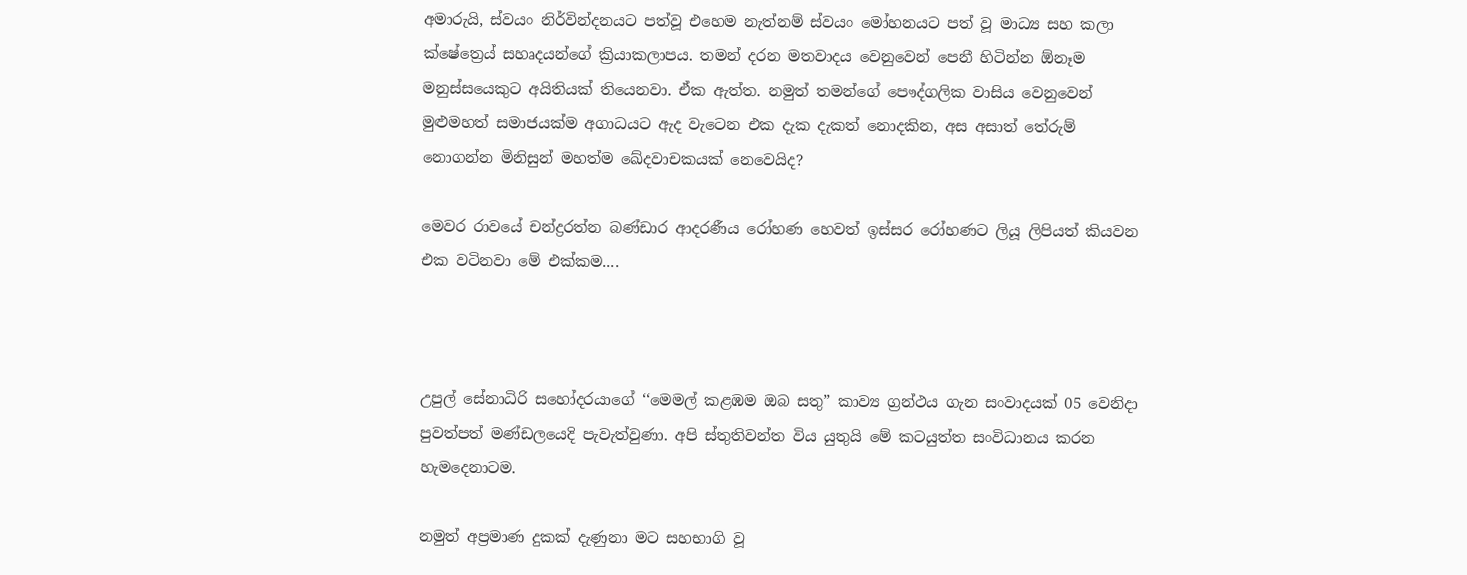අමාරුයි, ස්වයං නිර්වින්දනයට පත්වූ එහෙම නැත්නම් ස්වයං මෝහනයට පත් වූ මාධ්‍ය සහ කලා ක්ෂේත්‍රෙය් සහෘදයන්ගේ ක්‍රියාකලාපය. තමන් දරන මතවාදය වෙනුවෙන් පෙනී හිටින්න ඕනෑම මනුස්සයෙකුට අයිතියක් තියෙනවා. ඒක ඇත්ත. නමුත් තමන්ගේ පෞද්ගලික වාසිය වෙනුවෙන් මුළුමහත් සමාජයක්ම අගාධයට ඇද වැටෙන එක දැක දැකත් නොදකින, අස අසාත් තේරුම් නොගන්න මිනිසුන් මහත්ම ඛේදවාචකයක් නෙවෙයිද?

මෙවර රාවයේ චන්ද්‍රරත්න බණ්ඩාර ආදරණීය රෝහණ හෙවත් ඉස්සර රෝහණට ලියූ ලිපියත් කියවන එක වටිනවා මේ එක්කම....



උපුල් සේනාධිරි සහෝදරයාගේ ‘‘මෙමල් කළඹම ඔබ සතු” කාව්‍ය ග්‍රන්ථය ගැන සංවාදයක් 05 වෙනිදා පුවත්පත් මණ්ඩලයෙදි පැවැත්වුණා. අපි ස්තුතිවන්ත විය යුතුයි මේ කටයුත්ත සංවිධානය කරන හැමදෙනාටම.

නමුත් අප්‍රමාණ දුකක් දැණුනා මට සහභාගි වූ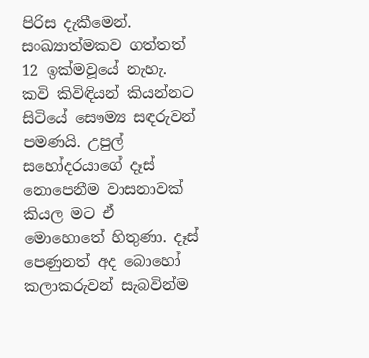පිරිස දැකීමෙන්. සංඛ්‍යාත්මකව ගත්තත් 12 ඉක්මවූයේ නැහැ. කවි කිවිඳියන් කියන්නට සිටියේ සෞම්‍ය සඳරුවන් පමණයි. උපුල් සහෝදරයාගේ දෑස් නොපෙනීම වාසනාවක් කියල මට ඒ මොහොතේ හිතුණා. දෑස් පෙණුනත් අද බොහෝ කලාකරුවන් සැබවින්ම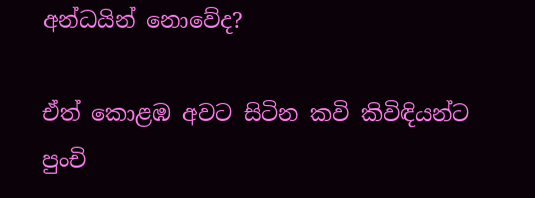අන්ධයින් නොවේද?

ඒත් කොළඹ අවට සිටින කවි කිවිඳියන්ට පුංචි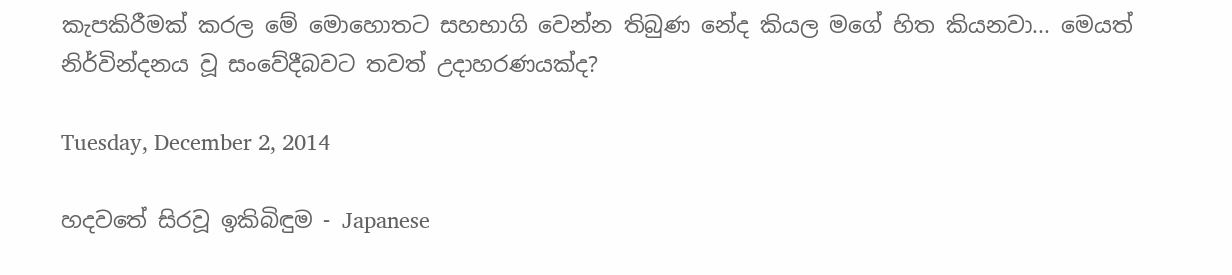කැපකිරීමක් කරල මේ මොහොතට සහභාගි වෙන්න තිබුණ නේද කියල මගේ හිත කියනවා... මෙයත් නිර්වින්දනය වූ සංවේදීබවට තවත් උදාහරණයක්ද?

Tuesday, December 2, 2014

හදවතේ සිරවූ ඉකිබිඳුම - Japanese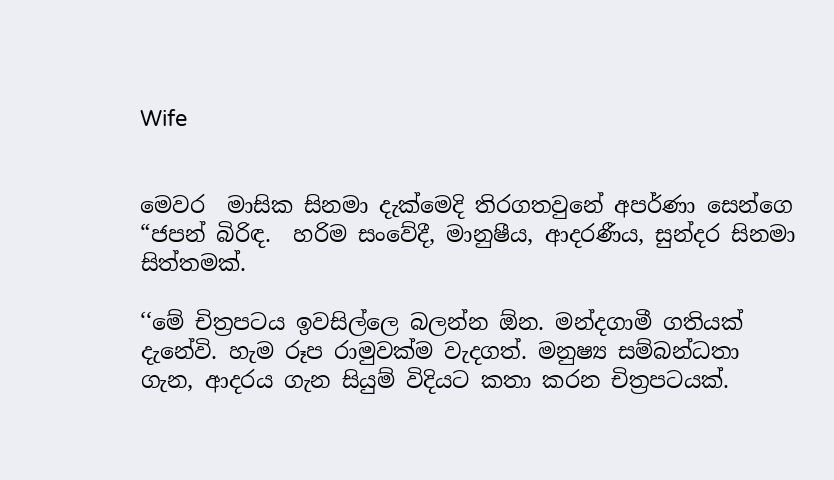Wife


මෙවර  මාසික සිනමා දැක්මෙදි තිරගතවුනේ අපර්ණා සෙන්ගෙ “ජපන් බිරිඳ.  හරිම සංවේදී, මානුෂීය, ආදරණීය, සුන්දර සිනමා සිත්තමක්.

‘‘මේ චිත්‍රපටය ඉවසිල්ලෙ බලන්න ඕන. මන්දගාමී ගතියක් දැනේවි. හැම රූප රාමුවක්ම වැදගත්. මනුෂ්‍ය සම්බන්ධතා ගැන, ආදරය ගැන සියුම් විදියට කතා කරන චිත්‍රපටයක්.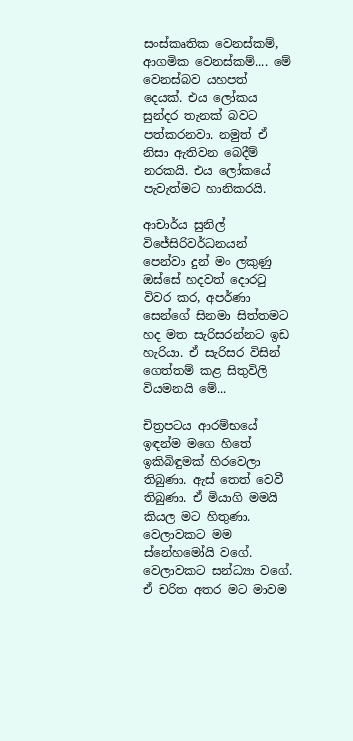සංස්කෘතික වෙනස්කම්, ආගමික වෙනස්කම්.... මේ වෙනස්බව යහපත් දෙයක්. එය ලෝකය සුන්දර තැනක් බවට පත්කරනවා. නමුත් ඒ නිසා ඇතිවන බෙදීම් නරකයි. එය ලෝකයේ පැවැත්මට හානිකරයි.

ආචාර්ය සුනිල් විජේසිරිවර්ධනයන් පෙන්වා දුන් මං ලකුණු ඔස්සේ හදවත් දොරටු විවර කර, අපර්ණා සෙන්ගේ සිනමා සිත්තමට හද මත සැරිසරන්නට ඉඩ හැරියා. ඒ සැරිසර විසින් ගෙත්තම් කළ සිතුවිලි වියමනයි මේ...

චිත්‍රපටය ආරම්භයේ ඉඳන්ම මගෙ හිතේ ඉකිබිඳුමක් හිරවෙලා තිබුණා. ඇස් තෙත් වෙවී තිබුණා. ඒ මියාගි මමයි කියල මට හිතුණා. වෙලාවකට මම ස්නේහමෝයි වගේ. වෙලාවකට සන්ධ්‍යා වගේ. ඒ චරිත අතර මට මාවම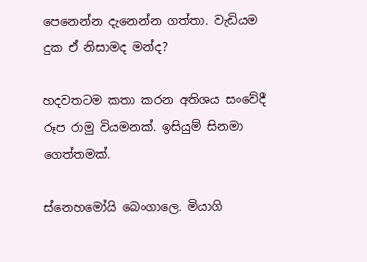පෙනෙන්න දැනෙන්න ගත්තා. වැඩියම දුක ඒ නිසාමද මන්ද?

හදවතටම කතා කරන අතිශය සංවේදී රූප රාමු වියමනක්. ඉසියුම් සිනමා ගෙත්තමක්.

ස්නෙහමෝයි බෙංගාලෙ. මියාගි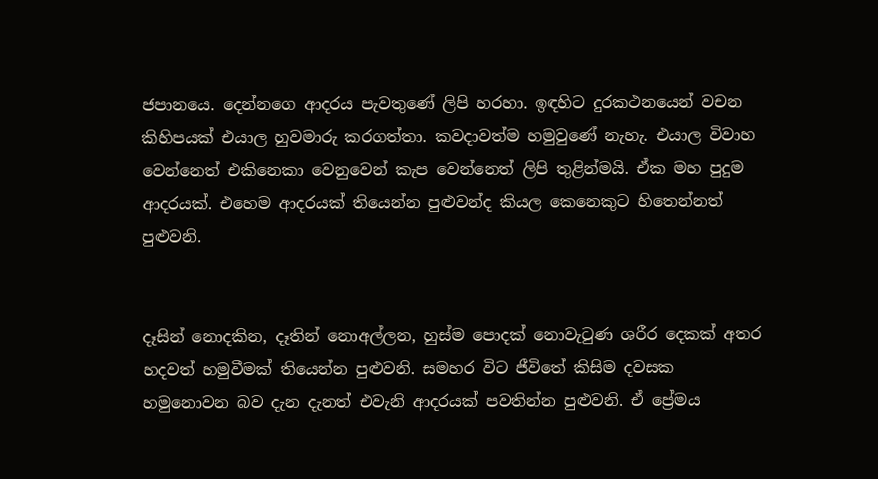ජපානයෙ. දෙන්නගෙ ආදරය පැවතුණේ ලිපි හරහා. ඉඳහිට දුරකථනයෙන් වචන කිහිපයක් එයාල හුවමාරු කරගත්තා. කවදාවත්ම හමුවුණේ නැහැ. එයාල විවාහ වෙන්නෙත් එකිනෙකා වෙනුවෙන් කැප වෙන්නෙත් ලිපි තුළින්මයි. ඒක මහ පුදුම ආදරයක්. එහෙම ආදරයක් තියෙන්න පුළුවන්ද කියල කෙනෙකුට හිතෙන්නත් පුළුවනි.


දෑසින් නොදකින, දෑතින් නොඅල්ලන, හුස්ම පොදක් නොවැටුණ ශරීර දෙකක් අතර හදවත් හමුවීමක් තියෙන්න පුළුවනි. සමහර විට ජීවිතේ කිසිම දවසක හමුනොවන බව දැන දැනත් එවැනි ආදරයක් පවතින්න පුළුවනි. ඒ ප්‍රේමය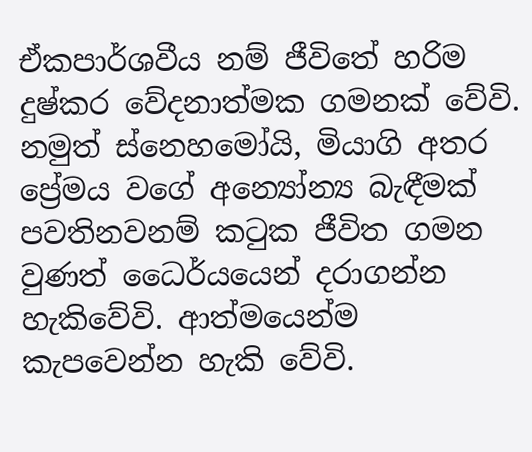ඒකපාර්ශවීය නම් ජීවිතේ හරිම දුෂ්කර වේදනාත්මක ගමනක් වේවි. නමුත් ස්නෙහමෝයි, මියාගි අතර ප්‍රේමය වගේ අන්‍යෝන්‍ය බැඳීමක් පවතිනවනම් කටුක ජීවිත ගමන වුණත් ධෛර්යයෙන් දරාගන්න හැකිවේවි. ආත්මයෙන්ම කැපවෙන්න හැකි වේවි.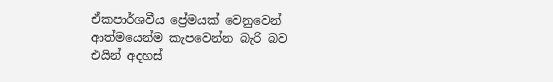ඒකපාර්ශවීය ප්‍රේමයක් වෙනුවෙන් ආත්මයෙන්ම කැපවෙන්න බැරි බව එයින් අදහස්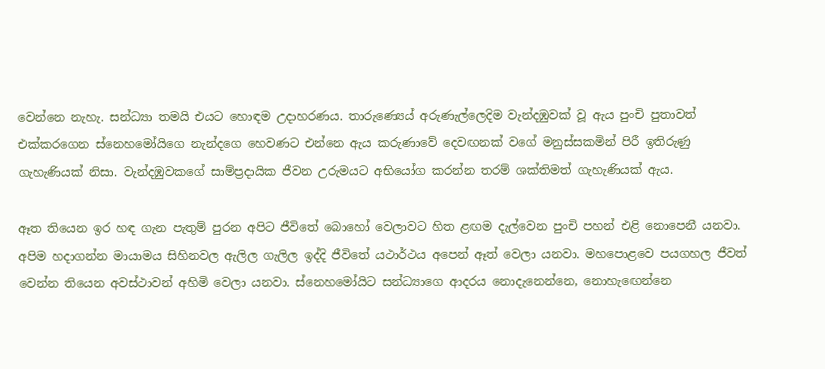වෙන්නෙ නැහැ. සන්ධ්‍යා තමයි එයට හොඳම උදාහරණය. තාරුණ්‍යෙය් අරුණැල්ලෙදිම වැන්දඹුවක් වූ ඇය පුංචි පුතාවත් එක්කරගෙන ස්නෙහමෝයිගෙ නැන්දගෙ හෙවණට එන්නෙ ඇය කරුණාවේ දෙවඟනක් වගේ මනුස්සකමින් පිරී ඉතිරුණු ගැහැණියක් නිසා. වැන්දඹුවකගේ සාම්ප්‍රදායික ජීවන උරුමයට අභියෝග කරන්න තරම් ශක්තිමත් ගැහැණියක් ඇය.

ඈත තියෙන ඉර හඳ ගැන පැතුම් පුරන අපිට ජීවිතේ බොහෝ වෙලාවට හිත ළඟම දැල්වෙන පුංචි පහන් එළි නොපෙනී යනවා. අපිම හදාගන්න මායාමය සිහිනවල ඇලිල ගැලිල ඉද්දි ජීවිතේ යථාර්ථය අපෙන් ඈත් වෙලා යනවා. මහපොළවෙ පයගහල ජීවත් වෙන්න තියෙන අවස්ථාවන් අහිමි වෙලා යනවා. ස්නෙහමෝයිට සන්ධ්‍යාගෙ ආදරය නොදැනෙන්නෙ, නොහැඟෙන්නෙ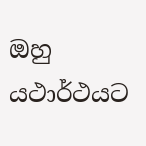ඔහු යථාර්ථයට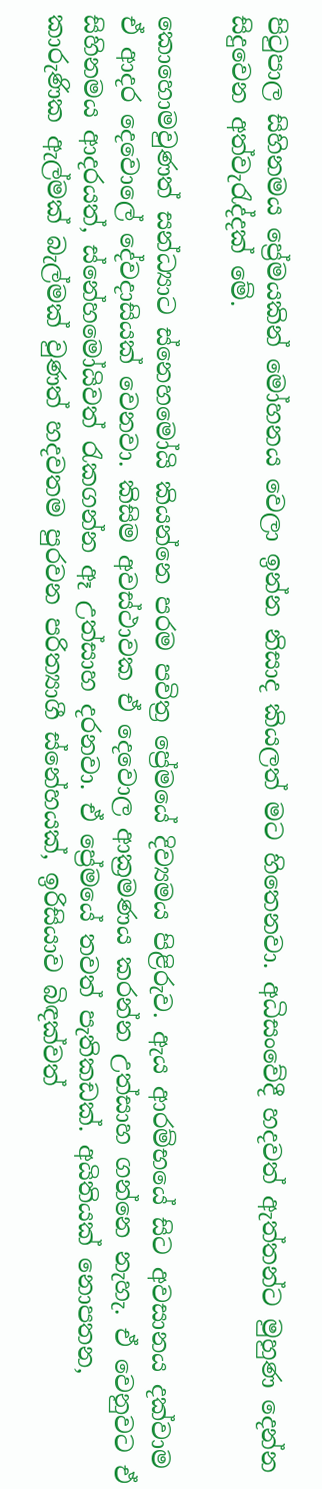පිටුපාල සිහිනමය ප්‍රේමයකින් මෝහනය වෙලා ඉන්න නිසාද කියලත් මට හිතෙනවා. අධිසංවේදී හදවත් ඇත්තන්ට මුහුණ දෙන්න සිදුවෙන අත්වැරැද්දක් මේ.

කොහොමවුණත් සන්ධ්‍යාට ස්නෙහමෝයි කියන්නෙ පරම පවිත්‍ර ප්‍රේමයේ දිව්‍යමය පිළිරුව. ඇය ආරම්භයේ සිට අවසානය දක්වාම ඒ ආදර දෙවොලේ දේවදාසියක් වෙනවා. කිසිම අවස්ථාවක ඒ දෙවොල ආක්‍රමණය කරන්න උත්සාහ ගන්නෙ නැහැ. ඒ වෙනුවට ඒ සිහිනමය ආදරයත්, ස්නේහමෝයිවත් රැකගන්න ඈ උත්සාහ දරනවා. ඒ ප්‍රේමයේ තවත් පැතිකඩක්. අයිතියක් නොපතන, කාරුණික ඇල්මක් බැල්මක් වුණත් හදවතම පුරවන පරිත්‍යාගී ස්නේහයක්, ඉරිසියාව බිඳක්වත්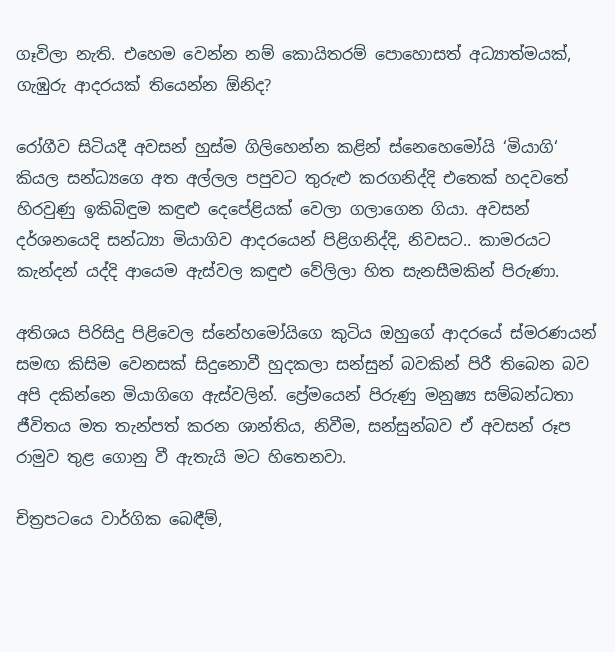ගෑවිලා නැති. එහෙම වෙන්න නම් කොයිතරම් පොහොසත් අධ්‍යාත්මයක්, ගැඹුරු ආදරයක් තියෙන්න ඕනිද?

රෝගීව සිටියදී අවසන් හුස්ම ගිලිහෙන්න කළින් ස්නෙහෙමෝයි ‘මියාගි‘ කියල සන්ධ්‍යගෙ අත අල්ලල පපුවට තුරුළු කරගනිද්දි එතෙක් හදවතේ හිරවුණු ඉකිබිඳුම කඳුළු දෙපේළියක් වෙලා ගලාගෙන ගියා. අවසන් දර්ශනයෙදි සන්ධ්‍යා මියාගිව ආදරයෙන් පිළිගනිද්දි, නිවසට.. කාමරයට කැන්දන් යද්දි ආයෙම ඇස්වල කඳුළු වේලිලා හිත සැනසීමකින් පිරුණා.

අතිශය පිරිසිදු පිළිවෙල ස්නේහමෝයිගෙ කුටිය ඔහුගේ ආදරයේ ස්මරණයන් සමඟ කිසිම වෙනසක් සිදුනොවී හුදකලා සන්සුන් බවකින් පිරී තිබෙන බව අපි දකින්නෙ මියාගිගෙ ඇස්වලින්. ප්‍රේමයෙන් පිරුණු මනුෂ්‍ය සම්බන්ධතා ජීවිතය මත තැන්පත් කරන ශාන්තිය, නිවීම, සන්සුන්බව ඒ අවසන් රූප රාමුව තුළ ගොනු වී ඇතැයි මට හිතෙනවා.

චිත්‍රපටයෙ වාර්ගික බෙඳීම්,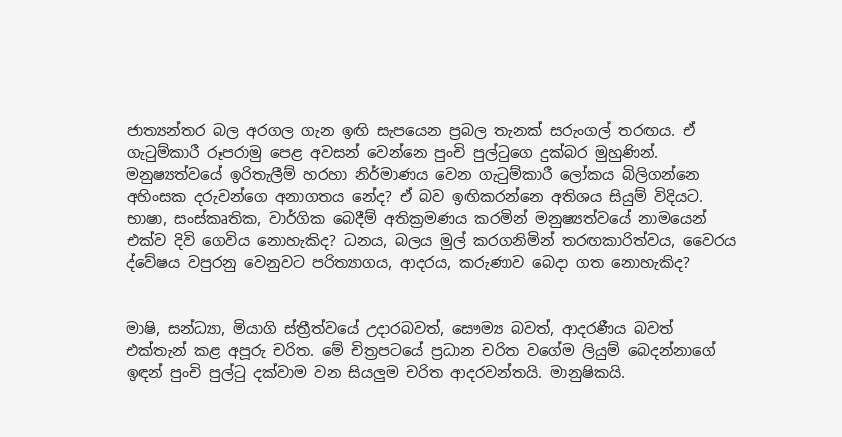ජාත්‍යන්තර බල අරගල ගැන ඉඟි සැපයෙන ප්‍රබල තැනක් සරුංගල් තරඟය. ඒ ගැටුම්කාරී රූපරාමු පෙළ අවසන් වෙන්නෙ පුංචි පුල්ටුගෙ දුක්බර මුහුණින්. මනුෂ්‍යත්වයේ ඉරිතැලීම් හරහා නිර්මාණය වෙන ගැටුම්කාරී ලෝකය බිලිගන්නෙ අහිංසක දරුවන්ගෙ අනාගතය නේද? ඒ බව ඉඟිකරන්නෙ අතිශය සියුම් විදියට. භාෂා, සංස්කෘතික, වාර්ගික බෙදීම් අතික්‍රමණය කරමින් මනුෂ්‍යත්වයේ නාමයෙන් එක්ව දිවි ගෙවිය නොහැකිද? ධනය, බලය මුල් කරගනිමින් තරඟකාරිත්වය, වෛරය ද්වේෂය වපුරනු වෙනුවට පරිත්‍යාගය, ආදරය, කරුණාව බෙදා ගත නොහැකිද?


මාෂි, සන්ධ්‍යා, මියාගි ස්ත්‍රීත්වයේ උදාරබවත්, සෞම්‍ය බවත්, ආදරණීය බවත් එක්තැන් කළ අපූරු චරිත. මේ චිත්‍රපටයේ ප්‍රධාන චරිත වගේම ලියුම් බෙදන්නාගේ ඉඳන් පුංචි පුල්ටු දක්වාම වන සියලුම චරිත ආදරවන්තයි. මානුෂිකයි.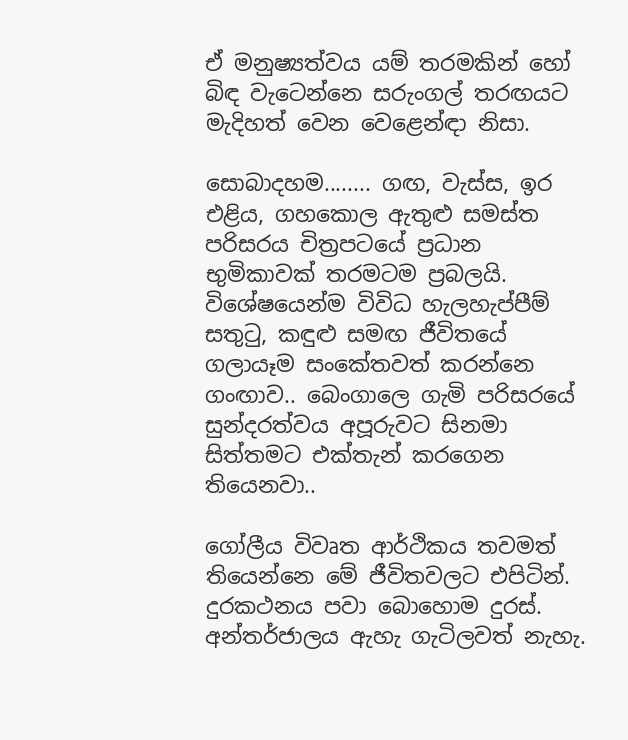ඒ මනුෂ්‍යත්වය යම් තරමකින් හෝ බිඳ වැටෙන්නෙ සරුංගල් තරඟයට මැදිහත් වෙන වෙළෙන්ඳා නිසා.

සොබාදහම........ ගඟ, වැස්ස, ඉර එළිය, ගහකොල ඇතුළු සමස්ත පරිසරය චිත්‍රපටයේ ප්‍රධාන භුමිකාවක් තරමටම ප්‍රබලයි. විශේෂයෙන්ම විවිධ හැලහැප්පීම් සතුටු, කඳුළු සමඟ ජීවිතයේ ගලායෑම සංකේතවත් කරන්නෙ ගංඟාව.. බෙංගාලෙ ගැමි පරිසරයේ සුන්දරත්වය අපූරුවට සිනමා සිත්තමට එක්තැන් කරගෙන තියෙනවා..

ගෝලීය විවෘත ආර්ථිකය තවමත් තියෙන්නෙ මේ ජීවිතවලට එපිටින්. දුරකථනය පවා බොහොම දුරස්. අන්තර්ජාලය ඇහැ ගැටිලවත් නැහැ.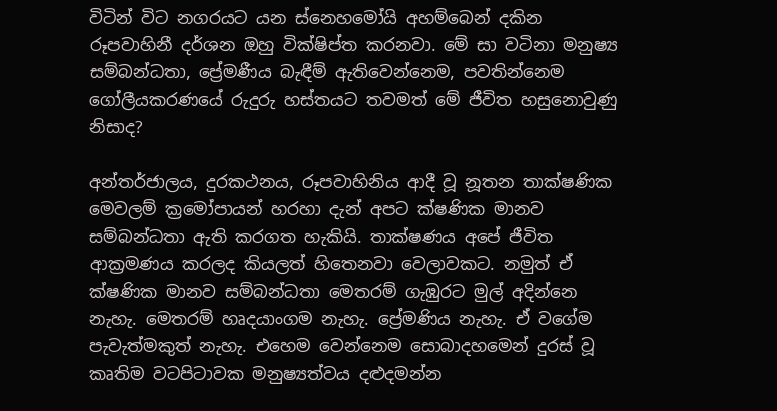විටින් විට නගරයට යන ස්නෙහමෝයි අහම්බෙන් දකින රූපවාහිනී දර්ශන ඔහු වික්ෂිප්ත කරනවා. මේ සා වටිනා මනුෂ්‍ය සම්බන්ධතා, ප්‍රේමණීය බැඳීම් ඇතිවෙන්නෙම, පවතින්නෙම ගෝලීයකරණයේ රුදුරු හස්තයට තවමත් මේ ජීවිත හසුනොවුණු නිසාද?

අන්තර්ජාලය, දුරකථනය, රූපවාහිනිය ආදී වූ නූතන තාක්ෂණික මෙවලම් ක්‍රමෝපායන් හරහා දැන් අපට ක්ෂණික මානව සම්බන්ධතා ඇති කරගත හැකියි. තාක්ෂණය අපේ ජීවිත ආක්‍රමණය කරලද කියලත් හිතෙනවා වෙලාවකට. නමුත් ඒ ක්ෂණික මානව සම්බන්ධතා මෙතරම් ගැඹුරට මුල් අදින්නෙ නැහැ. මෙතරම් හෘදයාංගම නැහැ. ප්‍රේමණිය නැහැ. ඒ වගේම පැවැත්මකුත් නැහැ. එහෙම වෙන්නෙම සොබාදහමෙන් දුරස් වූ  කෘතිම වටපිටාවක මනුෂ්‍යත්වය දළුදමන්න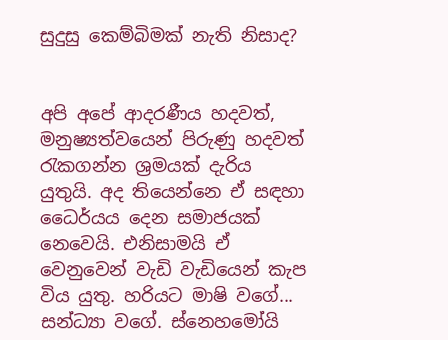සුදුසු කෙම්බිමක් නැති නිසාද?


අපි අපේ ආදරණීය හදවත්, මනුෂ්‍යත්වයෙන් පිරුණු හදවත් රැකගන්න ශ්‍රමයක් දැරිය යුතුයි. අද තියෙන්නෙ ඒ සඳහා ධෛර්යය දෙන සමාජයක් නෙවෙයි. එනිසාමයි ඒ වෙනුවෙන් වැඩි වැඩියෙන් කැප විය යුතු. හරියට මාෂි වගේ... සන්ධ්‍යා වගේ. ස්නෙහමෝයි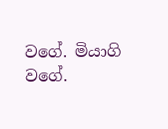වගේ. මියාගි වගේ.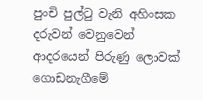පුංචි පුල්ටු වැනි අහිංසක දරුවන් වෙනුවෙන් ආදරයෙන් පිරුණු ලොවක් ගොඩනැගීමේ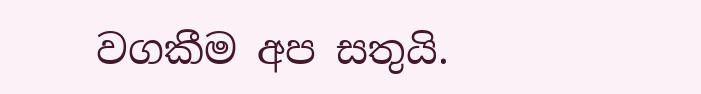වගකීම අප සතුයි.